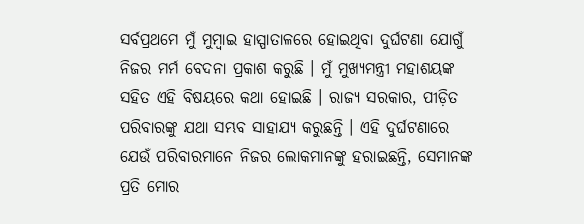ସର୍ବପ୍ରଥମେ ମୁଁ ମୁମ୍ବାଇ ହାସ୍ପାତାଳରେ ହୋଇଥିବା ଦୁର୍ଘଟଣା ଯୋଗୁଁ ନିଜର ମର୍ମ ବେଦନା ପ୍ରକାଶ କରୁଛି । ମୁଁ ମୁଖ୍ୟମନ୍ତ୍ରୀ ମହାଶୟଙ୍କ ସହିତ ଏହି ବିଷୟରେ କଥା ହୋଇଛି । ରାଜ୍ୟ ସରକାର, ପୀଡ଼ିତ ପରିବାରଙ୍କୁ ଯଥା ସମ୍ଭବ ସାହାଯ୍ୟ କରୁଛନ୍ତି । ଏହି ଦୁର୍ଘଟଣାରେ ଯେଉଁ ପରିବାରମାନେ ନିଜର ଲୋକମାନଙ୍କୁ ହରାଇଛନ୍ତି, ସେମାନଙ୍କ ପ୍ରତି ମୋର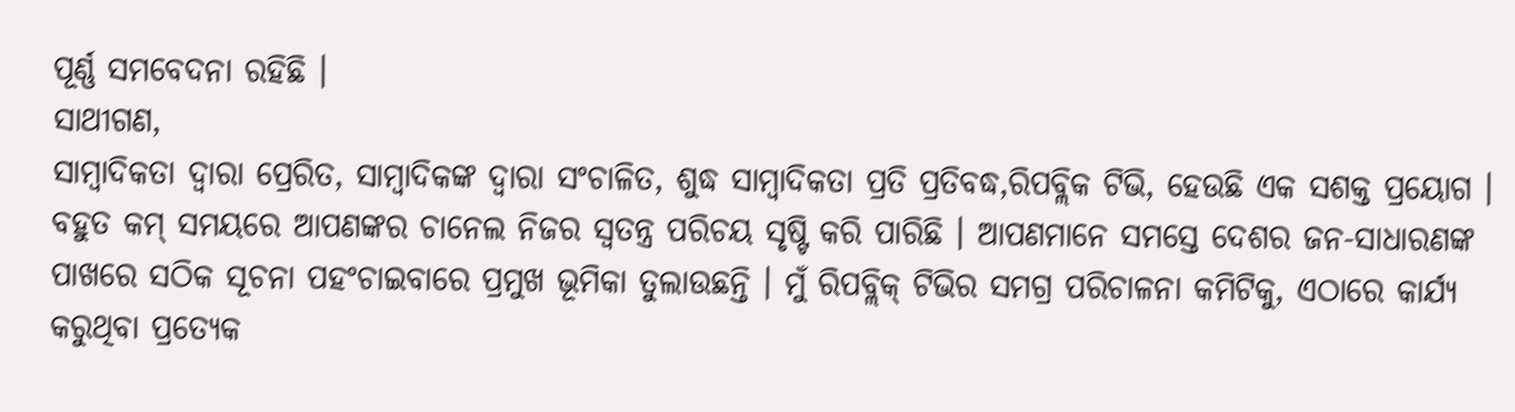ପୂର୍ଣ୍ଣ ସମବେଦନା ରହିଛି ।
ସାଥୀଗଣ,
ସାମ୍ବାଦିକତା ଦ୍ୱାରା ପ୍ରେରିତ, ସାମ୍ବାଦିକଙ୍କ ଦ୍ୱାରା ସଂଚାଳିତ, ଶୁଦ୍ଧ ସାମ୍ବାଦିକତା ପ୍ରତି ପ୍ରତିବଦ୍ଧ,ରିପବ୍ଲିକ ଟିଭି, ହେଉଛି ଏକ ସଶକ୍ତ ପ୍ରୟୋଗ । ବହୁତ କମ୍ ସମୟରେ ଆପଣଙ୍କର ଚାନେଲ ନିଜର ସ୍ୱତନ୍ତ୍ର ପରିଚୟ ସୃଷ୍ଟି କରି ପାରିଛି । ଆପଣମାନେ ସମସ୍ତେ ଦେଶର ଜନ-ସାଧାରଣଙ୍କ ପାଖରେ ସଠିକ ସୂଚନା ପହଂଚାଇବାରେ ପ୍ରମୁଖ ଭୂମିକା ତୁଲାଉଛନ୍ତି । ମୁଁ ରିପବ୍ଲିକ୍ ଟିଭିର ସମଗ୍ର ପରିଚାଳନା କମିଟିକୁ, ଏଠାରେ କାର୍ଯ୍ୟ କରୁଥିବା ପ୍ରତ୍ୟେକ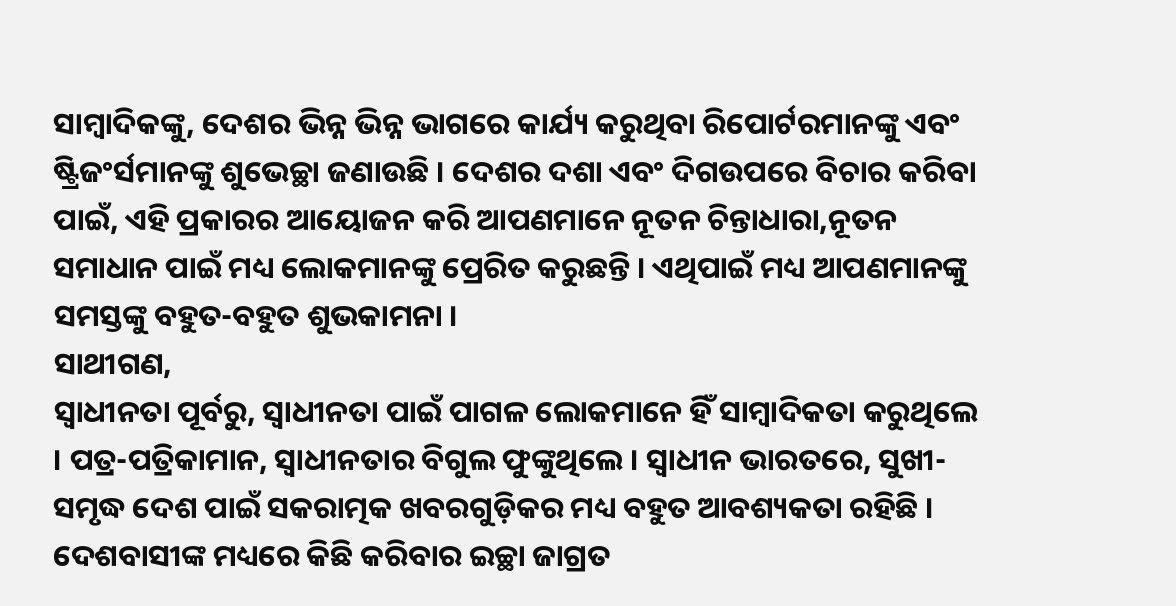ସାମ୍ବାଦିକଙ୍କୁ, ଦେଶର ଭିନ୍ନ ଭିନ୍ନ ଭାଗରେ କାର୍ଯ୍ୟ କରୁଥିବା ରିପୋର୍ଟରମାନଙ୍କୁ ଏବଂ ଷ୍ଟ୍ରିଜଂର୍ସମାନଙ୍କୁ ଶୁଭେଚ୍ଛା ଜଣାଉଛି । ଦେଶର ଦଶା ଏବଂ ଦିଗଉପରେ ବିଚାର କରିବା ପାଇଁ, ଏହି ପ୍ରକାରର ଆୟୋଜନ କରି ଆପଣମାନେ ନୂତନ ଚିନ୍ତାଧାରା,ନୂତନ ସମାଧାନ ପାଇଁ ମଧ୍ୟ ଲୋକମାନଙ୍କୁ ପ୍ରେରିତ କରୁଛନ୍ତି । ଏଥିପାଇଁ ମଧ୍ୟ ଆପଣମାନଙ୍କୁ ସମସ୍ତଙ୍କୁ ବହୁତ-ବହୁତ ଶୁଭକାମନା ।
ସାଥୀଗଣ,
ସ୍ୱାଧୀନତା ପୂର୍ବରୁ, ସ୍ୱାଧୀନତା ପାଇଁ ପାଗଳ ଲୋକମାନେ ହିଁ ସାମ୍ବାଦିକତା କରୁଥିଲେ । ପତ୍ର-ପତ୍ରିକାମାନ, ସ୍ୱାଧୀନତାର ବିଗୁଲ ଫୁଙ୍କୁଥିଲେ । ସ୍ୱାଧୀନ ଭାରତରେ, ସୁଖୀ-ସମୃଦ୍ଧ ଦେଶ ପାଇଁ ସକରାତ୍ମକ ଖବରଗୁଡ଼ିକର ମଧ୍ୟ ବହୁତ ଆବଶ୍ୟକତା ରହିଛି । ଦେଶବାସୀଙ୍କ ମଧ୍ୟରେ କିଛି କରିବାର ଇଚ୍ଛା ଜାଗ୍ରତ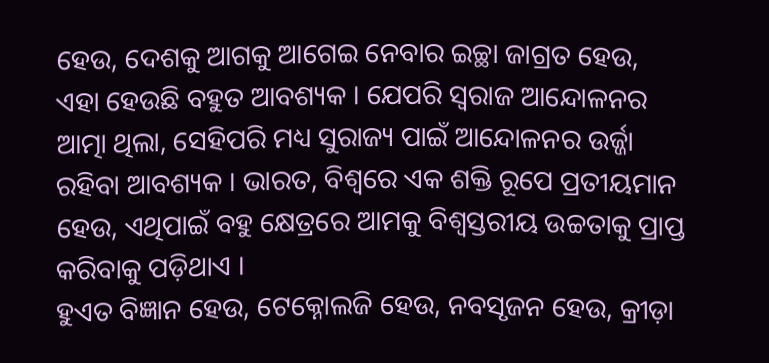ହେଉ, ଦେଶକୁ ଆଗକୁ ଆଗେଇ ନେବାର ଇଚ୍ଛା ଜାଗ୍ରତ ହେଉ, ଏହା ହେଉଛି ବହୁତ ଆବଶ୍ୟକ । ଯେପରି ସ୍ୱରାଜ ଆନ୍ଦୋଳନର ଆତ୍ମା ଥିଲା, ସେହିପରି ମଧ୍ୟ ସୁରାଜ୍ୟ ପାଇଁ ଆନ୍ଦୋଳନର ଉର୍ଜ୍ଜା ରହିବା ଆବଶ୍ୟକ । ଭାରତ, ବିଶ୍ୱରେ ଏକ ଶକ୍ତି ରୂପେ ପ୍ରତୀୟମାନ ହେଉ, ଏଥିପାଇଁ ବହୁ କ୍ଷେତ୍ରରେ ଆମକୁ ବିଶ୍ୱସ୍ତରୀୟ ଉଚ୍ଚତାକୁ ପ୍ରାପ୍ତ କରିବାକୁ ପଡ଼ିଥାଏ ।
ହୁଏତ ବିଜ୍ଞାନ ହେଉ, ଟେକ୍ନୋଲଜି ହେଉ, ନବସୃଜନ ହେଉ, କ୍ରୀଡ଼ା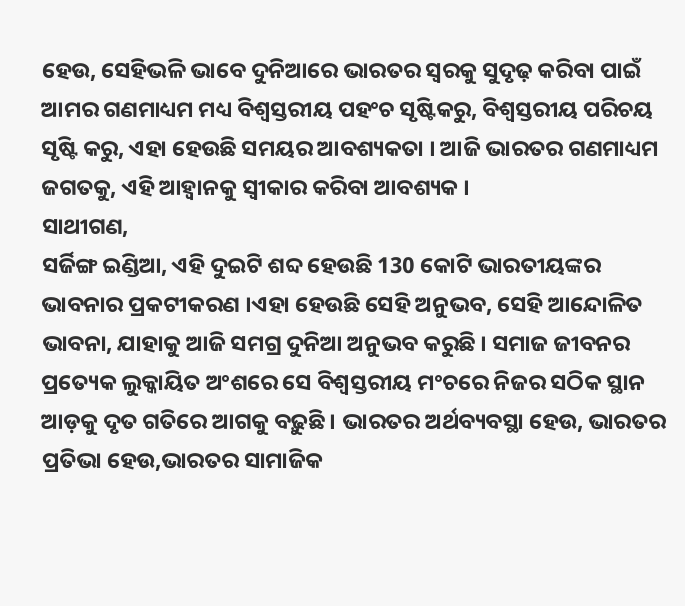ହେଉ, ସେହିଭଳି ଭାବେ ଦୁନିଆରେ ଭାରତର ସ୍ୱରକୁ ସୁଦୃଢ଼ କରିବା ପାଇଁ ଆମର ଗଣମାଧ୍ୟମ ମଧ୍ୟ ବିଶ୍ୱସ୍ତରୀୟ ପହଂଚ ସୃଷ୍ଟିକରୁ, ବିଶ୍ୱସ୍ତରୀୟ ପରିଚୟ ସୃଷ୍ଟି କରୁ, ଏହା ହେଉଛି ସମୟର ଆବଶ୍ୟକତା । ଆଜି ଭାରତର ଗଣମାଧ୍ୟମ ଜଗତକୁ, ଏହି ଆହ୍ୱାନକୁ ସ୍ୱୀକାର କରିବା ଆବଶ୍ୟକ ।
ସାଥୀଗଣ,
ସର୍ଜିଙ୍ଗ ଇଣ୍ଡିଆ, ଏହି ଦୁଇଟି ଶବ୍ଦ ହେଉଛି 130 କୋଟି ଭାରତୀୟଙ୍କର ଭାବନାର ପ୍ରକଟୀକରଣ ।ଏହା ହେଉଛି ସେହି ଅନୁଭବ, ସେହି ଆନ୍ଦୋଳିତ ଭାବନା, ଯାହାକୁ ଆଜି ସମଗ୍ର ଦୁନିଆ ଅନୁଭବ କରୁଛି । ସମାଜ ଜୀବନର ପ୍ରତ୍ୟେକ ଲୁକ୍କାୟିତ ଅଂଶରେ ସେ ବିଶ୍ୱସ୍ତରୀୟ ମଂଚରେ ନିଜର ସଠିକ ସ୍ଥାନ ଆଡ଼କୁ ଦୃତ ଗତିରେ ଆଗକୁ ବଢ଼ୁଛି । ଭାରତର ଅର୍ଥବ୍ୟବସ୍ଥା ହେଉ, ଭାରତର ପ୍ରତିଭା ହେଉ,ଭାରତର ସାମାଜିକ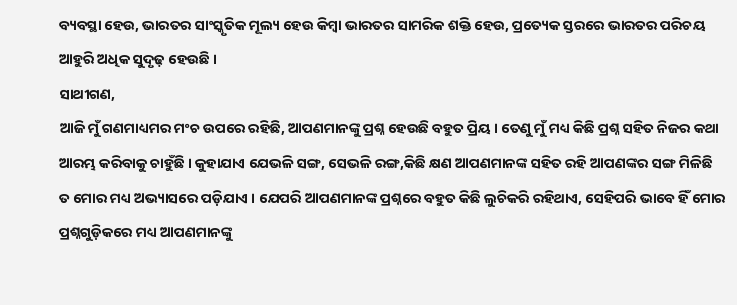ବ୍ୟବସ୍ଥା ହେଉ, ଭାରତର ସାଂସ୍କୃତିକ ମୂଲ୍ୟ ହେଉ କିମ୍ବା ଭାରତର ସାମରିକ ଶକ୍ତି ହେଉ, ପ୍ରତ୍ୟେକ ସ୍ତରରେ ଭାରତର ପରିଚୟ ଆହୁରି ଅଧିକ ସୁଦୃଢ଼ ହେଉଛି ।
ସାଥୀଗଣ,
ଆଜି ମୁଁ ଗଣମାଧ୍ୟମର ମଂଚ ଉପରେ ରହିଛି, ଆପଣମାନଙ୍କୁ ପ୍ରଶ୍ନ ହେଉଛି ବହୁତ ପ୍ରିୟ । ତେଣୁ ମୁଁ ମଧ୍ୟ କିଛି ପ୍ରଶ୍ନ ସହିତ ନିଜର କଥା ଆରମ୍ଭ କରିବାକୁ ଚାହୁଁଛି । କୁହାଯାଏ ଯେଭଳି ସଙ୍ଗ, ସେଭଳି ରଙ୍ଗ,କିଛି କ୍ଷଣ ଆପଣମାନଙ୍କ ସହିତ ରହି ଆପଣଙ୍କର ସଙ୍ଗ ମିଳିଛି ତ ମୋର ମଧ୍ୟ ଅଭ୍ୟାସରେ ପଡ଼ିଯାଏ । ଯେପରି ଆପଣମାନଙ୍କ ପ୍ରଶ୍ନରେ ବହୁତ କିଛି ଲୁଚିକରି ରହିଥାଏ, ସେହିପରି ଭାବେ ହିଁ ମୋର ପ୍ରଶ୍ନଗୁଡ଼ିକରେ ମଧ୍ୟ ଆପଣମାନଙ୍କୁ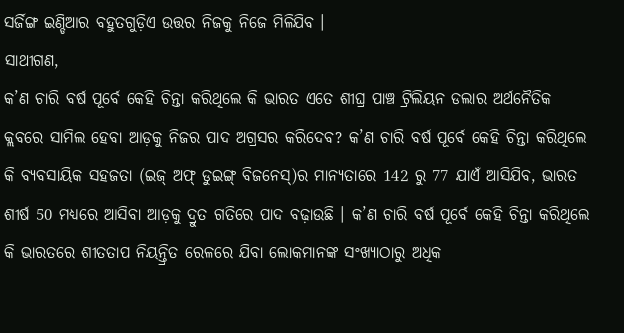ସର୍ଜିଙ୍ଗ ଇଣ୍ଡିଆର ବହୁତଗୁଡ଼ିଏ ଉତ୍ତର ନିଜକୁ ନିଜେ ମିଳିଯିବ ।
ସାଥୀଗଣ,
କ’ଣ ଚାରି ବର୍ଷ ପୂର୍ବେ କେହି ଚିନ୍ତା କରିଥିଲେ କି ଭାରତ ଏତେ ଶୀଘ୍ର ପାଞ୍ଚ ଟ୍ରିଲିୟନ ଡଲାର ଅର୍ଥନୈତିକ କ୍ଲବରେ ସାମିଲ ହେବା ଆଡ଼କୁ ନିଜର ପାଦ ଅଗ୍ରସର କରିଦେବ? କ’ଣ ଚାରି ବର୍ଷ ପୂର୍ବେ କେହି ଚିନ୍ତା କରିଥିଲେ କି ବ୍ୟବସାୟିକ ସହଜତା (ଇଜ୍ ଅଫ୍ ଡୁଇଙ୍ଗ୍ ବିଜନେସ୍)ର ମାନ୍ୟତାରେ 142 ରୁ 77 ଯାଏଁ ଆସିଯିବ, ଭାରତ ଶୀର୍ଷ 50 ମଧ୍ୟରେ ଆସିବା ଆଡ଼କୁ ଦ୍ରୁତ ଗତିରେ ପାଦ ବଢ଼ାଉଛି । କ’ଣ ଚାରି ବର୍ଷ ପୂର୍ବେ କେହି ଚିନ୍ତା କରିଥିଲେ କି ଭାରତରେ ଶୀତତାପ ନିୟନ୍ତ୍ରିତ ରେଳରେ ଯିବା ଲୋକମାନଙ୍କ ସଂଖ୍ୟାଠାରୁ ଅଧିକ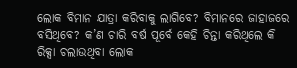ଲୋକ ବିମାନ ଯାତ୍ରା କରିବାକୁ ଲାଗିବେ? ବିମାନରେ ଜାହାଜରେ ବସିଥିବେ? କ’ଣ ଚାରି ବର୍ଷ ପୂର୍ବେ କେହି ଚିନ୍ତା କରିଥିଲେ କି ରିକ୍ସା ଚଲାଉଥିବା ଲୋକ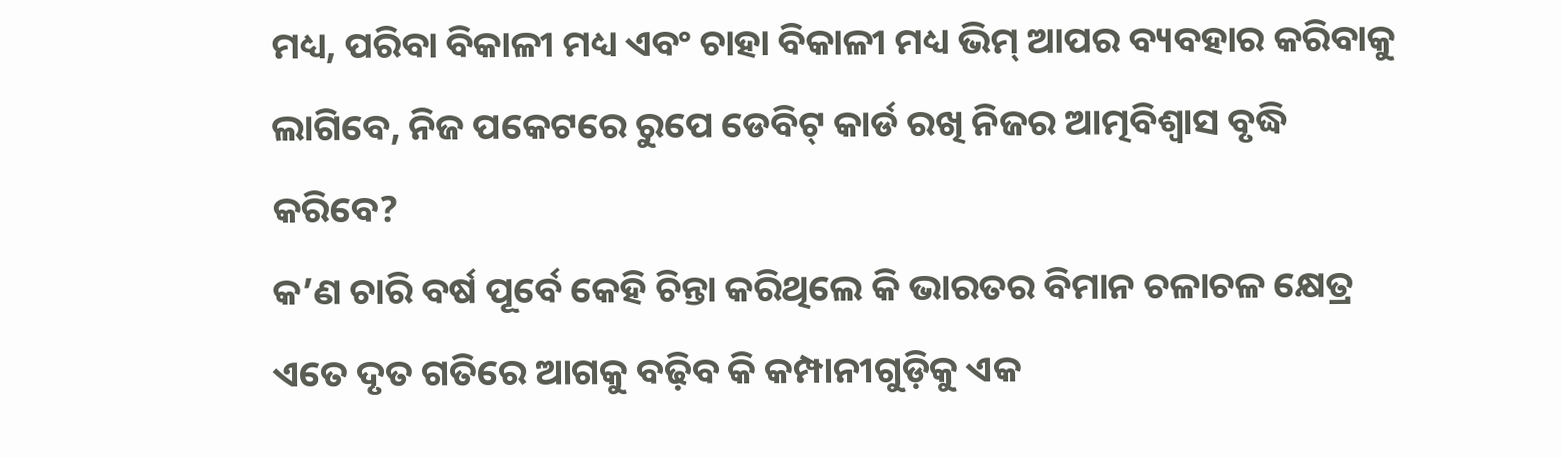ମଧ୍ୟ, ପରିବା ବିକାଳୀ ମଧ୍ୟ ଏବଂ ଚାହା ବିକାଳୀ ମଧ୍ୟ ଭିମ୍ ଆପର ବ୍ୟବହାର କରିବାକୁ ଲାଗିବେ, ନିଜ ପକେଟରେ ରୁପେ ଡେବିଟ୍ କାର୍ଡ ରଖି ନିଜର ଆତ୍ମବିଶ୍ୱାସ ବୃଦ୍ଧି କରିବେ?
କ’ଣ ଚାରି ବର୍ଷ ପୂର୍ବେ କେହି ଚିନ୍ତା କରିଥିଲେ କି ଭାରତର ବିମାନ ଚଳାଚଳ କ୍ଷେତ୍ର ଏତେ ଦୃତ ଗତିରେ ଆଗକୁ ବଢ଼ିବ କି କମ୍ପାନୀଗୁଡ଼ିକୁ ଏକ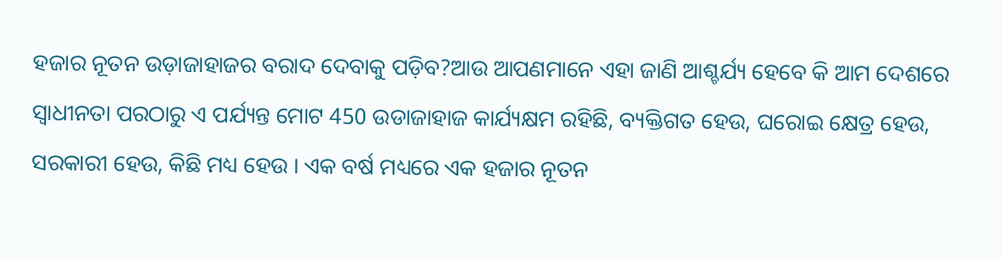ହଜାର ନୂତନ ଉଡ଼ାଜାହାଜର ବରାଦ ଦେବାକୁ ପଡ଼ିବ?ଆଉ ଆପଣମାନେ ଏହା ଜାଣି ଆଶ୍ଚର୍ଯ୍ୟ ହେବେ କି ଆମ ଦେଶରେ ସ୍ୱାଧୀନତା ପରଠାରୁ ଏ ପର୍ଯ୍ୟନ୍ତ ମୋଟ 450 ଉଡାଜାହାଜ କାର୍ଯ୍ୟକ୍ଷମ ରହିଛି, ବ୍ୟକ୍ତିଗତ ହେଉ, ଘରୋଇ କ୍ଷେତ୍ର ହେଉ, ସରକାରୀ ହେଉ, କିଛି ମଧ୍ୟ ହେଉ । ଏକ ବର୍ଷ ମଧ୍ୟରେ ଏକ ହଜାର ନୂତନ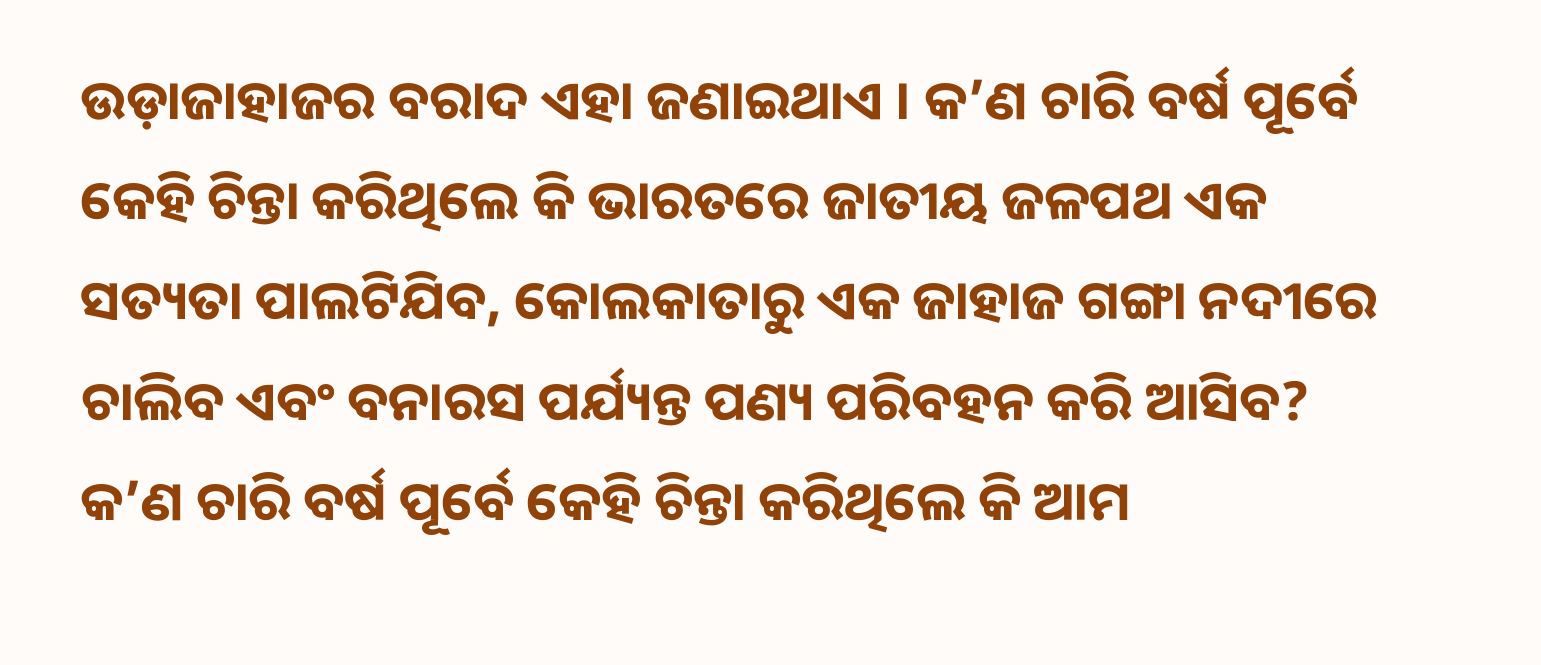ଉଡ଼ାଜାହାଜର ବରାଦ ଏହା ଜଣାଇଥାଏ । କ’ଣ ଚାରି ବର୍ଷ ପୂର୍ବେ କେହି ଚିନ୍ତା କରିଥିଲେ କି ଭାରତରେ ଜାତୀୟ ଜଳପଥ ଏକ ସତ୍ୟତା ପାଲଟିଯିବ, କୋଲକାତାରୁ ଏକ ଜାହାଜ ଗଙ୍ଗା ନଦୀରେ ଚାଲିବ ଏବଂ ବନାରସ ପର୍ଯ୍ୟନ୍ତ ପଣ୍ୟ ପରିବହନ କରି ଆସିବ? କ’ଣ ଚାରି ବର୍ଷ ପୂର୍ବେ କେହି ଚିନ୍ତା କରିଥିଲେ କି ଆମ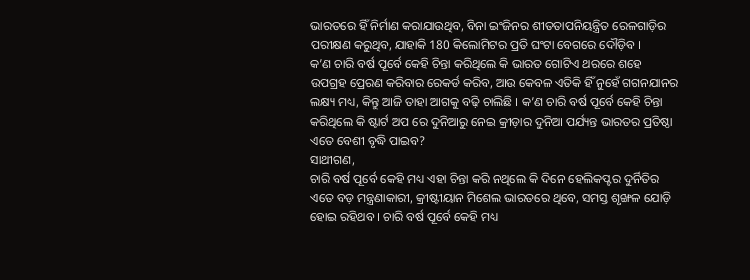ଭାରତରେ ହିଁ ନିର୍ମାଣ କରାଯାଉଥିବ, ବିନା ଇଂଜିନର ଶୀତତାପନିୟନ୍ତ୍ରିତ ରେଳଗାଡ଼ିର ପରୀକ୍ଷଣ କରୁଥିବ, ଯାହାକି 180 କିଲୋମିଟର ପ୍ରତି ଘଂଟା ବେଗରେ ଦୌଡ଼ିବ ।
କ’ଣ ଚାରି ବର୍ଷ ପୂର୍ବେ କେହି ଚିନ୍ତା କରିଥିଲେ କି ଭାରତ ଗୋଟିଏ ଥରରେ ଶହେ ଉପଗ୍ରହ ପ୍ରେରଣ କରିବାର ରେକର୍ଡ କରିବ, ଆଉ କେବଳ ଏତିକି ହିଁ ନୁହେଁ ଗଗନଯାନର ଲକ୍ଷ୍ୟ ମଧ୍ୟ, କିନ୍ତୁ ଆଜି ତାହା ଆଗକୁ ବଢ଼ି ଚାଲିଛି । କ’ଣ ଚାରି ବର୍ଷ ପୂର୍ବେ କେହି ଚିନ୍ତା କରିଥିଲେ କି ଷ୍ଟାର୍ଟ ଅପ ରେ ଦୁନିଆରୁ ନେଇ କ୍ରୀଡ଼ାର ଦୁନିଆ ପର୍ଯ୍ୟନ୍ତ ଭାରତର ପ୍ରତିଷ୍ଠା ଏତେ ବେଶୀ ବୃଦ୍ଧି ପାଇବ?
ସାଥୀଗଣ,
ଚାରି ବର୍ଷ ପୂର୍ବେ କେହି ମଧ୍ୟ ଏହା ଚିନ୍ତା କରି ନଥିଲେ କି ଦିନେ ହେଲିକପ୍ଟର ଦୁର୍ନିତିର ଏତେ ବଡ଼ ମନ୍ତ୍ରଣାକାରୀ, କ୍ରୀଷ୍ଟୀୟାନ ମିଶେଲ ଭାରତରେ ଥିବେ, ସମସ୍ତ ଶୃଙ୍ଖଳ ଯୋଡ଼ି ହୋଇ ରହିଥବ । ଚାରି ବର୍ଷ ପୂର୍ବେ କେହି ମଧ୍ୟ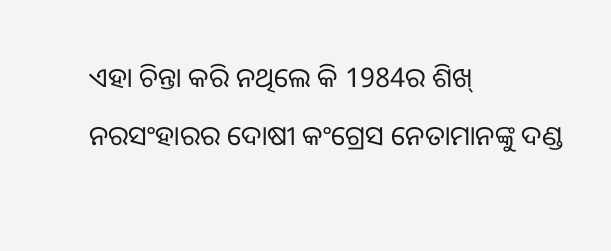ଏହା ଚିନ୍ତା କରି ନଥିଲେ କି 1984ର ଶିଖ୍ ନରସଂହାରର ଦୋଷୀ କଂଗ୍ରେସ ନେତାମାନଙ୍କୁ ଦଣ୍ଡ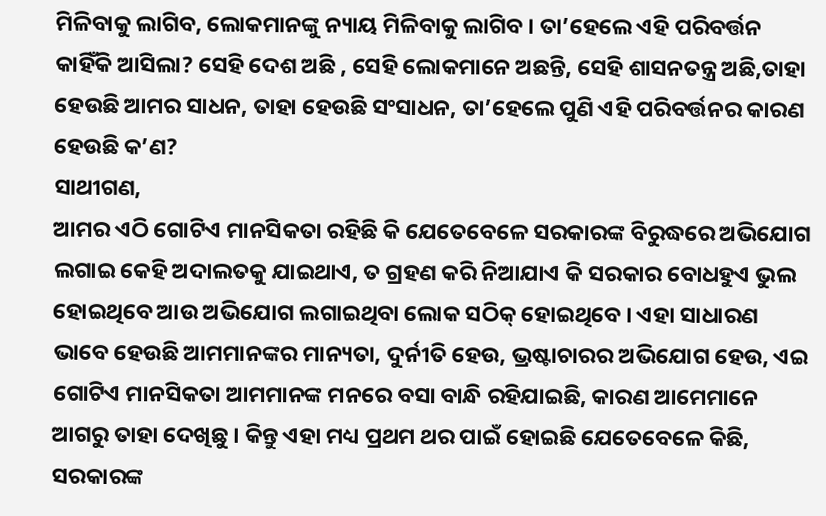ମିଳିବାକୁ ଲାଗିବ, ଲୋକମାନଙ୍କୁ ନ୍ୟାୟ ମିଳିବାକୁ ଲାଗିବ । ତା’ହେଲେ ଏହି ପରିବର୍ତ୍ତନ କାହିଁକି ଆସିଲା? ସେହି ଦେଶ ଅଛି , ସେହି ଲୋକମାନେ ଅଛନ୍ତି, ସେହି ଶାସନତନ୍ତ୍ର ଅଛି,ତାହା ହେଉଛି ଆମର ସାଧନ, ତାହା ହେଉଛି ସଂସାଧନ, ତା’ହେଲେ ପୁଣି ଏହି ପରିବର୍ତ୍ତନର କାରଣ ହେଉଛି କ’ଣ?
ସାଥୀଗଣ,
ଆମର ଏଠି ଗୋଟିଏ ମାନସିକତା ରହିଛି କି ଯେତେବେଳେ ସରକାରଙ୍କ ବିରୁଦ୍ଧରେ ଅଭିଯୋଗ ଲଗାଇ କେହି ଅଦାଲତକୁ ଯାଇଥାଏ, ତ ଗ୍ରହଣ କରି ନିଆଯାଏ କି ସରକାର ବୋଧହୁଏ ଭୁଲ ହୋଇଥିବେ ଆଉ ଅଭିଯୋଗ ଲଗାଇଥିବା ଲୋକ ସଠିକ୍ ହୋଇଥିବେ । ଏହା ସାଧାରଣ ଭାବେ ହେଉଛି ଆମମାନଙ୍କର ମାନ୍ୟତା, ଦୁର୍ନୀତି ହେଉ, ଭ୍ରଷ୍ଟାଚାରର ଅଭିଯୋଗ ହେଉ, ଏଇ ଗୋଟିଏ ମାନସିକତା ଆମମାନଙ୍କ ମନରେ ବସା ବାନ୍ଧି ରହିଯାଇଛି, କାରଣ ଆମେମାନେ ଆଗରୁ ତାହା ଦେଖିଛୁ । କିନ୍ତୁ ଏହା ମଧ୍ୟ ପ୍ରଥମ ଥର ପାଇଁ ହୋଇଛି ଯେତେବେଳେ କିଛି, ସରକାରଙ୍କ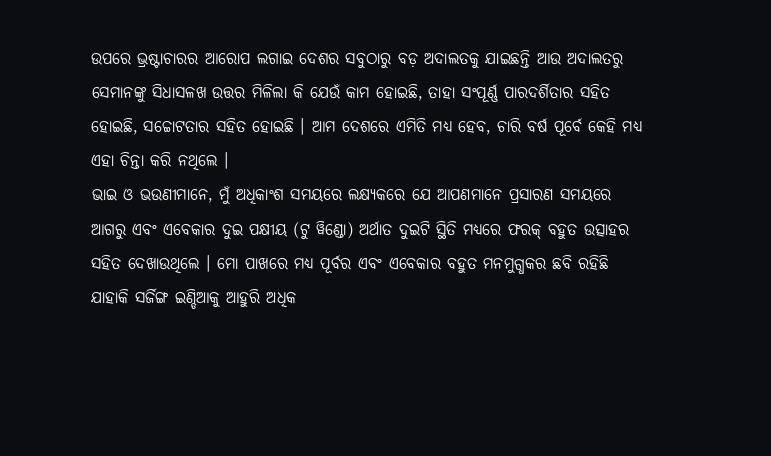ଉପରେ ଭ୍ରଷ୍ଟାଚାରର ଆରୋପ ଲଗାଇ ଦେଶର ସବୁଠାରୁ ବଡ଼ ଅଦାଲତକୁ ଯାଇଛନ୍ତି ଆଉ ଅଦାଲତରୁ ସେମାନଙ୍କୁ ସିଧାସଳଖ ଉତ୍ତର ମିଳିଲା କି ଯେଉଁ କାମ ହୋଇଛି, ତାହା ସଂପୂର୍ଣ୍ଣ ପାରଦର୍ଶିତାର ସହିତ ହୋଇଛି, ସଚ୍ଚୋଟତାର ସହିତ ହୋଇଛି । ଆମ ଦେଶରେ ଏମିତି ମଧ୍ୟ ହେବ, ଚାରି ବର୍ଷ ପୂର୍ବେ କେହି ମଧ୍ୟ ଏହା ଚିନ୍ତା କରି ନଥିଲେ ।
ଭାଇ ଓ ଭଉଣୀମାନେ, ମୁଁ ଅଧିକାଂଶ ସମୟରେ ଲକ୍ଷ୍ୟକରେ ଯେ ଆପଣମାନେ ପ୍ରସାରଣ ସମୟରେ ଆଗରୁ ଏବଂ ଏବେକାର ଦୁଇ ପକ୍ଷୀୟ (ଟୁ ୱିଣ୍ଡୋ) ଅର୍ଥାତ ଦୁଇଟି ସ୍ଥିତି ମଧ୍ୟରେ ଫରକ୍ ବହୁତ ଉତ୍ସାହର ସହିତ ଦେଖାଉଥିଲେ । ମୋ ପାଖରେ ମଧ୍ୟ ପୂର୍ବର ଏବଂ ଏବେକାର ବହୁତ ମନମୁଗ୍ଧକର ଛବି ରହିଛି ଯାହାକି ସର୍ଜିଙ୍ଗ ଇଣ୍ଡିଆକୁ ଆହୁରି ଅଧିକ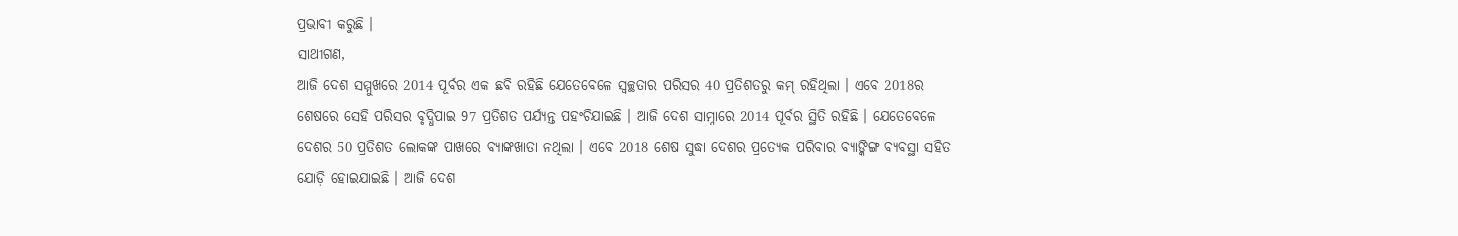ପ୍ରଭାବୀ କରୁଛି ।
ସାଥୀଗଣ,
ଆଜି ଦେଶ ସମ୍ମୁଖରେ 2014 ପୂର୍ବର ଏକ ଛବି ରହିଛି ଯେତେବେଳେ ସ୍ୱଚ୍ଛତାର ପରିସର 40 ପ୍ରତିଶତରୁ କମ୍ ରହିଥିଲା । ଏବେ 2018ର ଶେଷରେ ସେହି ପରିସର ବୃଦ୍ଧିପାଇ 97 ପ୍ରତିଶତ ପର୍ଯ୍ୟନ୍ତ ପହଂଚିଯାଇଛି । ଆଜି ଦେଶ ସାମ୍ନାରେ 2014 ପୂର୍ବର ସ୍ଥିତି ରହିଛି । ଯେତେବେଳେ ଦେଶର 50 ପ୍ରତିଶତ ଲୋକଙ୍କ ପାଖରେ ବ୍ୟାଙ୍କଖାତା ନଥିଲା । ଏବେ 2018 ଶେଷ ସୁଦ୍ଧା ଦେଶର ପ୍ରତ୍ୟେକ ପରିବାର ବ୍ୟାଙ୍କିଙ୍ଗ ବ୍ୟବସ୍ଥା ସହିତ ଯୋଡ଼ି ହୋଇଯାଇଛି । ଆଜି ଦେଶ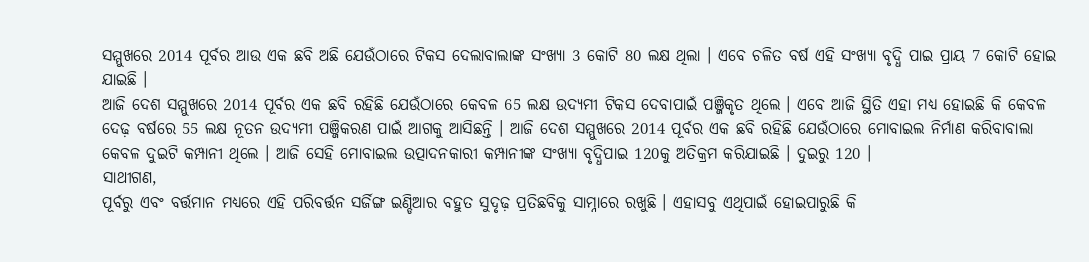ସମ୍ମୁଖରେ 2014 ପୂର୍ବର ଆଉ ଏକ ଛବି ଅଛି ଯେଉଁଠାରେ ଟିକସ ଦେଲାବାଲାଙ୍କ ସଂଖ୍ୟା 3 କୋଟି 80 ଲକ୍ଷ ଥିଲା । ଏବେ ଚଳିତ ବର୍ଷ ଏହି ସଂଖ୍ୟା ବୃଦ୍ଧି ପାଇ ପ୍ରାୟ 7 କୋଟି ହୋଇ ଯାଇଛି ।
ଆଜି ଦେଶ ସମ୍ମୁଖରେ 2014 ପୂର୍ବର ଏକ ଛବି ରହିଛି ଯେଉଁଠାରେ କେବଳ 65 ଲକ୍ଷ ଉଦ୍ୟମୀ ଟିକସ ଦେବାପାଇଁ ପଞ୍ଜିକୃତ ଥିଲେ । ଏବେ ଆଜି ସ୍ଥିତି ଏହା ମଧ୍ୟ ହୋଇଛି କି କେବଳ ଦେଢ଼ ବର୍ଷରେ 55 ଲକ୍ଷ ନୂତନ ଉଦ୍ୟମୀ ପଞ୍ଜିକରଣ ପାଇଁ ଆଗକୁ ଆସିଛନ୍ତି । ଆଜି ଦେଶ ସମ୍ମୁଖରେ 2014 ପୂର୍ବର ଏକ ଛବି ରହିଛି ଯେଉଁଠାରେ ମୋବାଇଲ ନିର୍ମାଣ କରିବାବାଲା କେବଳ ଦୁଇଟି କମ୍ପାନୀ ଥିଲେ । ଆଜି ସେହି ମୋବାଇଲ ଉତ୍ପାଦନକାରୀ କମ୍ପାନୀଙ୍କ ସଂଖ୍ୟା ବୃଦ୍ଧିପାଇ 120କୁ ଅତିକ୍ରମ କରିଯାଇଛି । ଦୁଇରୁ 120 ।
ସାଥୀଗଣ,
ପୂର୍ବରୁ ଏବଂ ବର୍ତ୍ତମାନ ମଧ୍ୟରେ ଏହି ପରିବର୍ତ୍ତନ ସର୍ଜିଙ୍ଗ ଇଣ୍ଡିଆର ବହୁତ ସୁଦୃଢ଼ ପ୍ରତିଛବିକୁ ସାମ୍ନାରେ ରଖୁଛି । ଏହାସବୁ ଏଥିପାଇଁ ହୋଇପାରୁଛି କି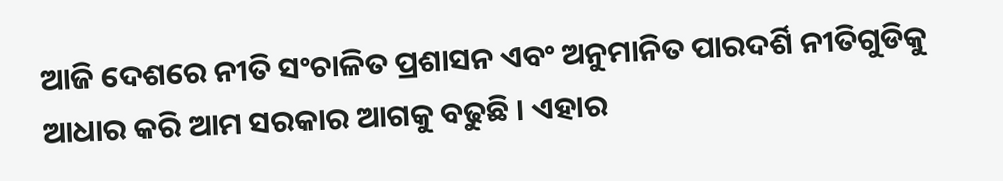ଆଜି ଦେଶରେ ନୀତି ସଂଚାଳିତ ପ୍ରଶାସନ ଏବଂ ଅନୁମାନିତ ପାରଦର୍ଶି ନୀତିଗୁଡିକୁ ଆଧାର କରି ଆମ ସରକାର ଆଗକୁ ବଢୁଛି । ଏହାର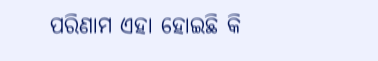ପରିଣାମ ଏହା ହୋଇଛି କି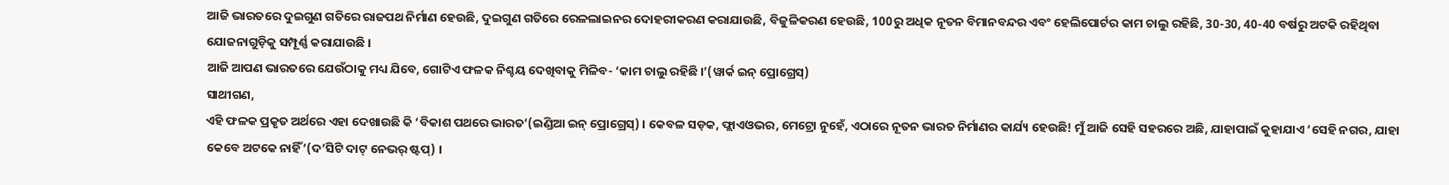ଆଜି ଭାରତରେ ଦୁଇଗୁଣ ଗତିରେ ରାଜପଥ ନିର୍ମାଣ ହେଉଛି, ଦୁଇଗୁଣ ଗତିରେ ରେଳଲାଇନର ଦୋହରୀକରଣ କରାଯାଉଛି, ବିଜୁଳିକରଣ ହେଉଛି, 100ରୁ ଅଧିକ ନୂତନ ବିମାନବନ୍ଦର ଏବଂ ହେଲିପୋର୍ଟର କାମ ଚାଲୁ ରହିଛି, 30-30, 40-40 ବର୍ଷରୁ ଅଟକି ରହିଥିବା ଯୋଜନାଗୁଡ଼ିକୁ ସମ୍ପୂର୍ଣ୍ଣ କରାଯାଉଛି ।
ଆଜି ଆପଣ ଭାରତରେ ଯେଉଁଠାକୁ ମଧ୍ୟ ଯିବେ, ଗୋଟିଏ ଫଳକ ନିଶ୍ଚୟ ଦେଖିବାକୁ ମିଳିବ- ‘କାମ ଚାଲୁ ରହିଛି ।’(ୱାର୍କ ଇନ୍ ପ୍ରୋଗ୍ରେସ୍)
ସାଥୀଗଣ,
ଏହି ଫଳକ ପ୍ରକୃତ ଅର୍ଥରେ ଏହା ଦେଖାଉଛି କି ‘ବିକାଶ ପଥରେ ଭାରତ’(ଇଣ୍ଡିଆ ଇନ୍ ପ୍ରୋଗ୍ରେସ୍) । କେବଳ ସଡ଼କ, ଫ୍ଲାଏଓଭର, ମେଟ୍ରୋ ନୁହେଁ, ଏଠାରେ ନୂତନ ଭାରତ ନିର୍ମାଣର କାର୍ଯ୍ୟ ହେଉଛି! ମୁଁ ଆଜି ସେହି ସହରରେ ଅଛି, ଯାହାପାଇଁ କୁହାଯାଏ ‘ସେହି ନଗର, ଯାହା କେବେ ଅଟକେ ନାହିଁ’(ଦ’ସିଟି ଦାଟ୍ ନେଭର୍ ଷ୍ଟପ୍) ।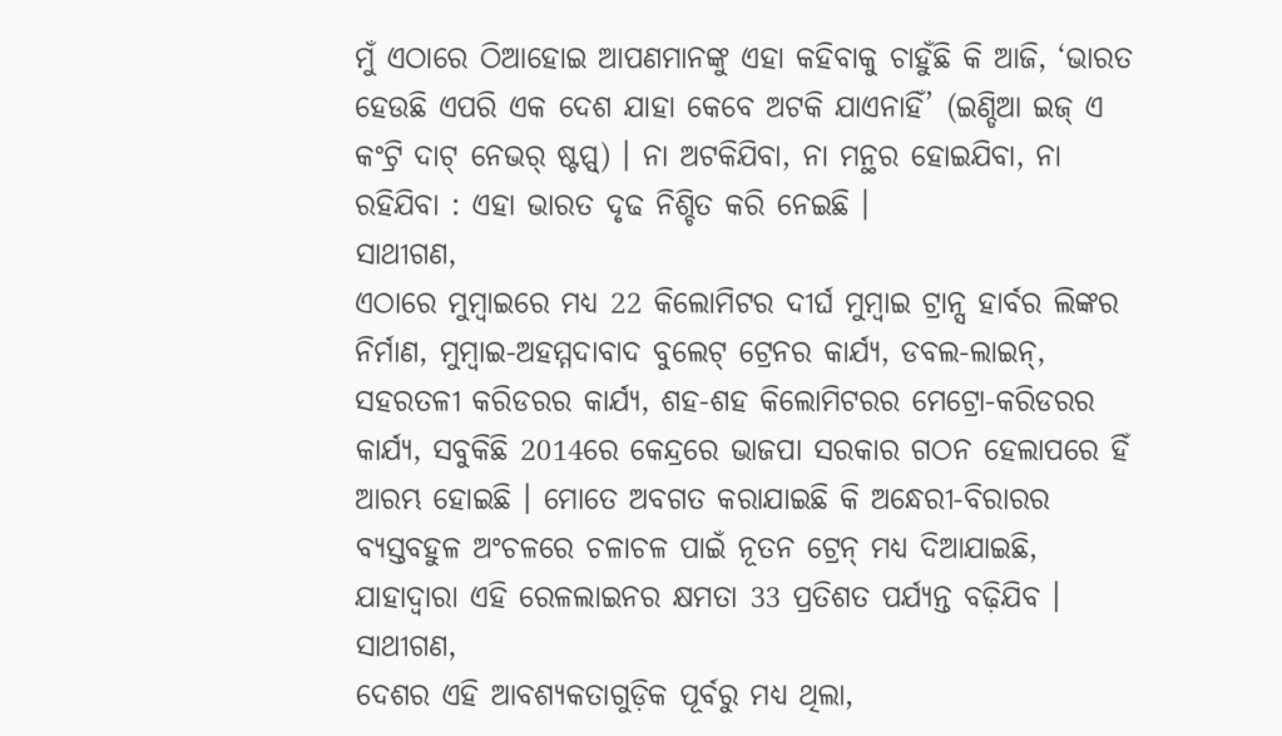ମୁଁ ଏଠାରେ ଠିଆହୋଇ ଆପଣମାନଙ୍କୁ ଏହା କହିବାକୁ ଚାହୁଁଛି କି ଆଜି, ‘ଭାରତ ହେଉଛି ଏପରି ଏକ ଦେଶ ଯାହା କେବେ ଅଟକି ଯାଏନାହିଁ’ (ଇଣ୍ଡିଆ ଇଜ୍ ଏ କଂଟ୍ରି ଦାଟ୍ ନେଭର୍ ଷ୍ଟପ୍ସ୍) । ନା ଅଟକିଯିବା, ନା ମନ୍ଥର ହୋଇଯିବା, ନା ରହିଯିବା : ଏହା ଭାରତ ଦୃଢ ନିଶ୍ଚିତ କରି ନେଇଛି ।
ସାଥୀଗଣ,
ଏଠାରେ ମୁମ୍ବାଇରେ ମଧ୍ୟ 22 କିଲୋମିଟର ଦୀର୍ଘ ମୁମ୍ବାଇ ଟ୍ରାନ୍ସ ହାର୍ବର ଲିଙ୍କର ନିର୍ମାଣ, ମୁମ୍ବାଇ-ଅହମ୍ମଦାବାଦ ବୁଲେଟ୍ ଟ୍ରେନର କାର୍ଯ୍ୟ, ଡବଲ-ଲାଇନ୍, ସହରତଳୀ କରିଡରର କାର୍ଯ୍ୟ, ଶହ-ଶହ କିଲୋମିଟରର ମେଟ୍ରୋ-କରିଡରର କାର୍ଯ୍ୟ, ସବୁକିଛି 2014ରେ କେନ୍ଦ୍ରରେ ଭାଜପା ସରକାର ଗଠନ ହେଲାପରେ ହିଁ ଆରମ୍ଭ ହୋଇଛି । ମୋତେ ଅବଗତ କରାଯାଇଛି କି ଅନ୍ଧେରୀ-ବିରାରର ବ୍ୟସ୍ତବହୁଳ ଅଂଚଳରେ ଚଳାଚଳ ପାଇଁ ନୂତନ ଟ୍ରେନ୍ ମଧ୍ୟ ଦିଆଯାଇଛି, ଯାହାଦ୍ୱାରା ଏହି ରେଳଲାଇନର କ୍ଷମତା 33 ପ୍ରତିଶତ ପର୍ଯ୍ୟନ୍ତ ବଢ଼ିଯିବ ।
ସାଥୀଗଣ,
ଦେଶର ଏହି ଆବଶ୍ୟକତାଗୁଡ଼ିକ ପୂର୍ବରୁ ମଧ୍ୟ ଥିଲା,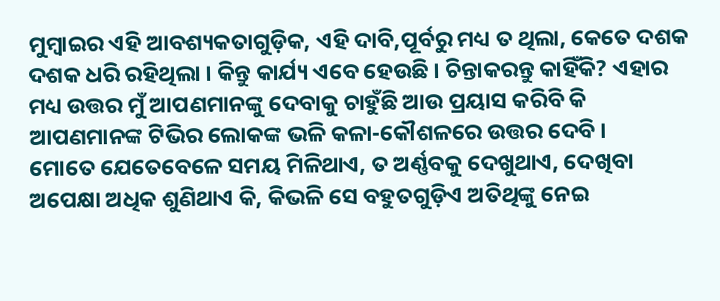ମୁମ୍ବାଇର ଏହି ଆବଶ୍ୟକତାଗୁଡ଼ିକ, ଏହି ଦାବି,ପୂର୍ବରୁ ମଧ୍ୟ ତ ଥିଲା, କେତେ ଦଶକ ଦଶକ ଧରି ରହିଥିଲା । କିନ୍ତୁ କାର୍ଯ୍ୟ ଏବେ ହେଉଛି । ଚିନ୍ତାକରନ୍ତୁ କାହିଁକି? ଏହାର ମଧ୍ୟ ଉତ୍ତର ମୁଁ ଆପଣମାନଙ୍କୁ ଦେବାକୁ ଚାହୁଁଛି ଆଉ ପ୍ରୟାସ କରିବି କି ଆପଣମାନଙ୍କ ଟିଭିର ଲୋକଙ୍କ ଭଳି କଳା-କୌଶଳରେ ଉତ୍ତର ଦେବି ।
ମୋତେ ଯେତେବେଳେ ସମୟ ମିଳିଥାଏ, ତ ଅର୍ଣ୍ଣବକୁ ଦେଖୁଥାଏ, ଦେଖିବା ଅପେକ୍ଷା ଅଧିକ ଶୁଣିଥାଏ କି, କିଭଳି ସେ ବହୁତଗୁଡ଼ିଏ ଅତିଥିଙ୍କୁ ନେଇ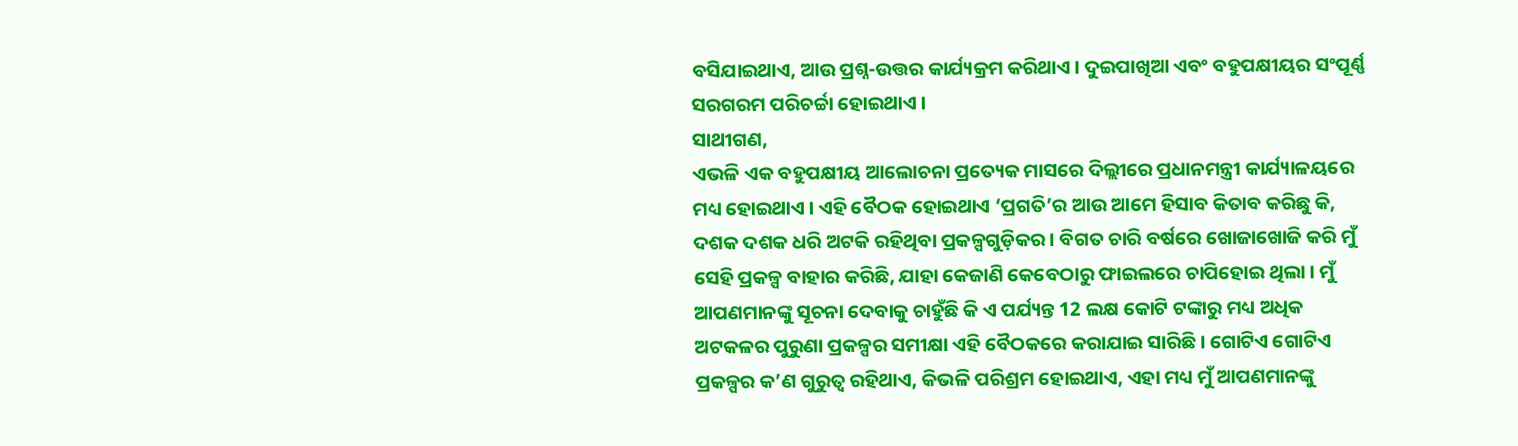ବସିଯାଇଥାଏ, ଆଉ ପ୍ରଶ୍ନ-ଉତ୍ତର କାର୍ଯ୍ୟକ୍ରମ କରିଥାଏ । ଦୁଇପାଖିଆ ଏବଂ ବହୁପକ୍ଷୀୟର ସଂପୂର୍ଣ୍ଣ ସରଗରମ ପରିଚର୍ଚ୍ଚା ହୋଇଥାଏ ।
ସାଥୀଗଣ,
ଏଭଳି ଏକ ବହୁପକ୍ଷୀୟ ଆଲୋଚନା ପ୍ରତ୍ୟେକ ମାସରେ ଦିଲ୍ଲୀରେ ପ୍ରଧାନମନ୍ତ୍ରୀ କାର୍ଯ୍ୟାଳୟରେ ମଧ୍ୟ ହୋଇଥାଏ । ଏହି ବୈଠକ ହୋଇଥାଏ ‘ପ୍ରଗତି’ର ଆଉ ଆମେ ହିସାବ କିତାବ କରିଛୁ କି, ଦଶକ ଦଶକ ଧରି ଅଟକି ରହିଥିବା ପ୍ରକଳ୍ପଗୁଡ଼ିକର । ବିଗତ ଚାରି ବର୍ଷରେ ଖୋଜାଖୋଜି କରି ମୁଁ ସେହି ପ୍ରକଳ୍ପ ବାହାର କରିଛି, ଯାହା କେଜାଣି କେବେଠାରୁ ଫାଇଲରେ ଚାପିହୋଇ ଥିଲା । ମୁଁ ଆପଣମାନଙ୍କୁ ସୂଚନା ଦେବାକୁ ଚାହୁଁଛି କି ଏ ପର୍ଯ୍ୟନ୍ତ 12 ଲକ୍ଷ କୋଟି ଟଙ୍କାରୁ ମଧ୍ୟ ଅଧିକ ଅଟକଳର ପୁରୁଣା ପ୍ରକଳ୍ପର ସମୀକ୍ଷା ଏହି ବୈଠକରେ କରାଯାଇ ସାରିଛି । ଗୋଟିଏ ଗୋଟିଏ ପ୍ରକଳ୍ପର କ’ଣ ଗୁରୁତ୍ୱ ରହିଥାଏ, କିଭଳି ପରିଶ୍ରମ ହୋଇଥାଏ, ଏହା ମଧ୍ୟ ମୁଁ ଆପଣମାନଙ୍କୁ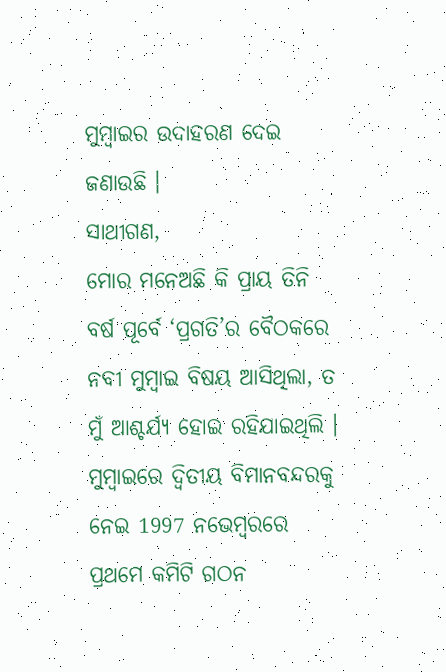ମୁମ୍ବାଇର ଉଦାହରଣ ଦେଇ ଜଣାଉଛି ।
ସାଥୀଗଣ,
ମୋର ମନେଅଛି କି ପ୍ରାୟ ତିନି ବର୍ଷ ପୂର୍ବେ ‘ପ୍ରଗତି’ର ବୈଠକରେ ନବୀ ମୁମ୍ବାଇ ବିଷୟ ଆସିଥିଲା, ତ ମୁଁ ଆଶ୍ଚର୍ଯ୍ୟ ହୋଇ ରହିଯାଇଥିଲି । ମୁମ୍ବାଇରେ ଦ୍ୱିତୀୟ ବିମାନବନ୍ଦରକୁ ନେଇ 1997 ନଭେମ୍ବରରେ ପ୍ରଥମେ କମିଟି ଗଠନ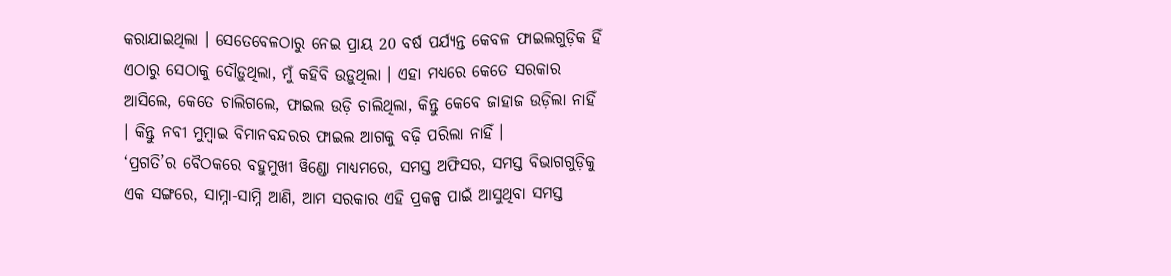କରାଯାଇଥିଲା । ସେତେବେଳଠାରୁ ନେଇ ପ୍ରାୟ 20 ବର୍ଷ ପର୍ଯ୍ୟନ୍ତ କେବଳ ଫାଇଲଗୁଡ଼ିକ ହିଁ ଏଠାରୁ ସେଠାକୁ ଦୌଡ଼ୁଥିଲା, ମୁଁ କହିବି ଉଡ଼ୁଥିଲା । ଏହା ମଧ୍ୟରେ କେତେ ସରକାର ଆସିଲେ, କେତେ ଚାଲିଗଲେ, ଫାଇଲ ଉଡ଼ି ଚାଲିଥିଲା, କିନ୍ତୁ କେବେ ଜାହାଜ ଉଡ଼ିଲା ନାହିଁ । କିନ୍ତୁ ନବୀ ମୁମ୍ବାଇ ବିମାନବନ୍ଦରର ଫାଇଲ ଆଗକୁ ବଢ଼ି ପରିଲା ନାହିଁ ।
‘ପ୍ରଗତି’ର ବୈଠକରେ ବହୁମୁଖୀ ୱିଣ୍ଡୋ ମାଧ୍ୟମରେ, ସମସ୍ତ ଅଫିସର, ସମସ୍ତ ବିଭାଗଗୁଡ଼ିକୁ ଏକ ସଙ୍ଗରେ, ସାମ୍ନା-ସାମ୍ନି ଆଣି, ଆମ ସରକାର ଏହି ପ୍ରକଳ୍ପ ପାଇଁ ଆସୁଥିବା ସମସ୍ତ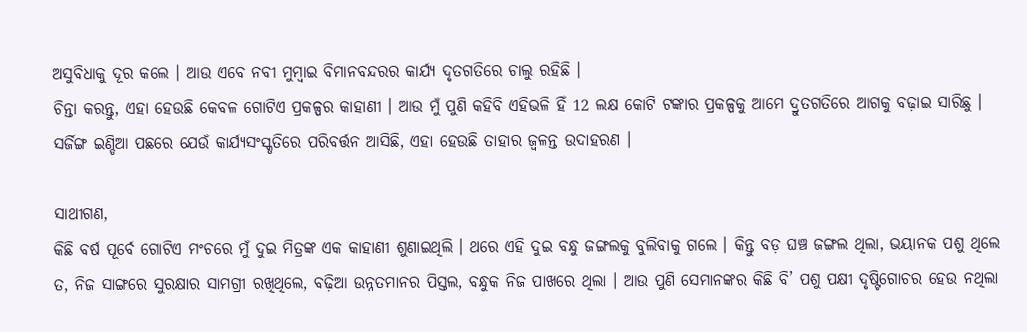ଅସୁବିଧାକୁ ଦୂର କଲେ । ଆଉ ଏବେ ନବୀ ମୁମ୍ବାଇ ବିମାନବନ୍ଦରର କାର୍ଯ୍ୟ ଦୃତଗତିରେ ଚାଲୁ ରହିଛି ।
ଚିନ୍ତା କରନ୍ତୁ, ଏହା ହେଉଛି କେବଳ ଗୋଟିଏ ପ୍ରକଳ୍ପର କାହାଣୀ । ଆଉ ମୁଁ ପୁଣି କହିବି ଏହିଭଳି ହିଁ 12 ଲକ୍ଷ କୋଟି ଟଙ୍କାର ପ୍ରକଳ୍ପକୁ ଆମେ ଦ୍ରୁତଗତିରେ ଆଗକୁ ବଢ଼ାଇ ସାରିଛୁ । ସର୍ଜିଙ୍ଗ ଇଣ୍ଡିଆ ପଛରେ ଯେଉଁ କାର୍ଯ୍ୟସଂସ୍କୃତିରେ ପରିବର୍ତ୍ତନ ଆସିଛି, ଏହା ହେଉଛି ତାହାର ଜ୍ୱଳନ୍ତ ଉଦାହରଣ ।

ସାଥୀଗଣ,
କିଛି ବର୍ଷ ପୂର୍ବେ ଗୋଟିଏ ମଂଚରେ ମୁଁ ଦୁଇ ମିତ୍ରଙ୍କ ଏକ କାହାଣୀ ଶୁଣାଇଥିଲି । ଥରେ ଏହି ଦୁଇ ବନ୍ଧୁ ଜଙ୍ଗଲକୁ ବୁଲିବାକୁ ଗଲେ । କିନ୍ତୁ ବଡ଼ ଘଞ୍ଚ ଜଙ୍ଗଲ ଥିଲା, ଭୟାନକ ପଶୁ ଥିଲେ ତ, ନିଜ ସାଙ୍ଗରେ ସୁରକ୍ଷାର ସାମଗ୍ରୀ ରଖିଥିଲେ, ବଢ଼ିଆ ଉନ୍ନତମାନର ପିସ୍ତଲ, ବନ୍ଧୁକ ନିଜ ପାଖରେ ଥିଲା । ଆଉ ପୁଣି ସେମାନଙ୍କର କିଛି ବି’ ପଶୁ ପକ୍ଷୀ ଦୃଷ୍ଟିଗୋଚର ହେଉ ନଥିଲା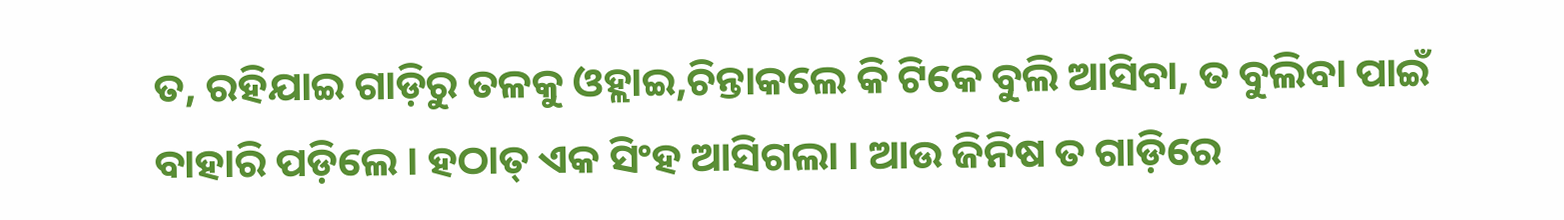ତ, ରହିଯାଇ ଗାଡ଼ିରୁ ତଳକୁ ଓହ୍ଲାଇ,ଚିନ୍ତାକଲେ କି ଟିକେ ବୁଲି ଆସିବା, ତ ବୁଲିବା ପାଇଁ ବାହାରି ପଡ଼ିଲେ । ହଠାତ୍ ଏକ ସିଂହ ଆସିଗଲା । ଆଉ ଜିନିଷ ତ ଗାଡ଼ିରେ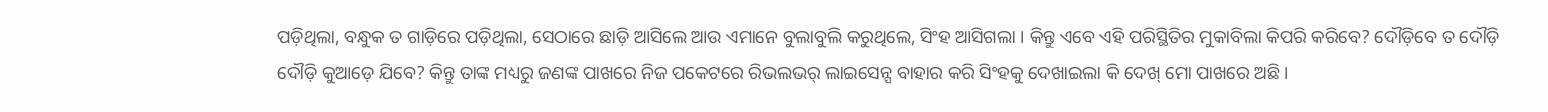ପଡ଼ିଥିଲା, ବନ୍ଧୁକ ତ ଗାଡ଼ିରେ ପଡ଼ିଥିଲା, ସେଠାରେ ଛାଡ଼ି ଆସିଲେ ଆଉ ଏମାନେ ବୁଲାବୁଲି କରୁଥିଲେ, ସିଂହ ଆସିଗଲା । କିନ୍ତୁ ଏବେ ଏହି ପରିସ୍ଥିତିର ମୁକାବିଲା କିପରି କରିବେ? ଦୌଡ଼ିବେ ତ ଦୌଡ଼ି ଦୌଡ଼ି କୁଆଡ଼େ ଯିବେ? କିନ୍ତୁ ତାଙ୍କ ମଧ୍ୟରୁ ଜଣଙ୍କ ପାଖରେ ନିଜ ପକେଟରେ ରିଭଲଭର୍ ଲାଇସେନ୍ସ ବାହାର କରି ସିଂହକୁ ଦେଖାଇଲା କି ଦେଖ୍ ମୋ ପାଖରେ ଅଛି ।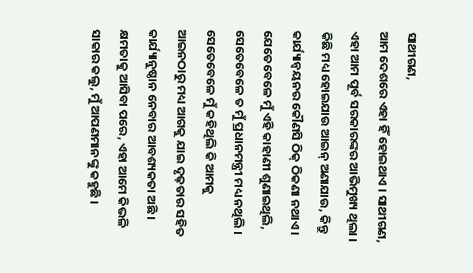ସାଥୀଗଣ,
ଆମ ଦେଶରେ ଏହା ହିଁ ହୋଇଥାଏ । ସାଥୀଗଣ, ଏହା ଆମ ପୂର୍ବ ସରକାରଙ୍କର ଆଭିମୁଖ୍ୟ ଥିଲା । କିଛି ମଧ୍ୟ ହୋଇଯାଉ ଆଇନ୍ ଅଣାଯାଉ, କିନ୍ତୁ କାର୍ଯ୍ୟାନ୍ୱୟନର କୌଣସି ଠିକ୍ ଠିକଣା ନଥାଏ । ଯେତେବେଳେ ମୁଁ ଏହି କାହାଣୀ ଶୁଣାଇଥିଲି, ସେତେବେଳେ ତ ମୁଁ ପ୍ରଧାନମନ୍ତ୍ରୀ ମଧ୍ୟ ନଥିଲି । ସେତେବେଳେ ମୁଁ କହିଥିଲି କି ଆମକୁ ଆଇନଠାରୁ ମଧ୍ୟ ଆଗକୁ ଯାଇ ଦୃଢ଼ତାର ସହିତ କାର୍ଯ୍ୟାନୁଷ୍ଠାନ ନେବାର ଆବଶ୍ୟକତା ଅଛି । କ୍ଷମତାକୁ ଆସିବା ପରେ, ଏହା ଆମେ କିଭଳି ସାକାର କଲୁ, ମୁଁ ଆପଣମାନଙ୍କୁ କହୁଛି ।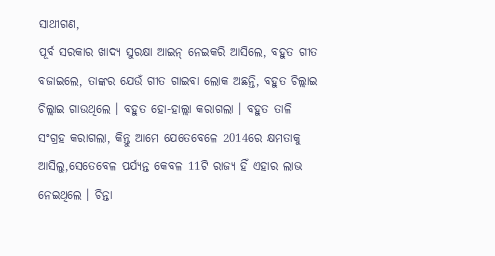ସାଥୀଗଣ,
ପୂର୍ବ ସରକାର ଖାଦ୍ୟ ସୁରକ୍ଷା ଆଇନ୍ ନେଇକରି ଆସିଲେ, ବହୁତ ଗୀତ ବଜାଇଲେ, ତାଙ୍କର ଯେଉଁ ଗୀତ ଗାଇବା ଲୋକ ଅଛନ୍ତି, ବହୁତ ଚିଲ୍ଲାଇ ଚିଲ୍ଲାଇ ଗାଉଥିଲେ । ବହୁତ ହୋ-ହାଲ୍ଲା କରାଗଲା । ବହୁତ ତାଳି ସଂଗ୍ରହ କରାଗଲା, କିନ୍ତୁ ଆମେ ଯେତେବେଳେ 2014ରେ କ୍ଷମତାକୁ ଆସିଲୁ,ସେତେବେଳ ପର୍ଯ୍ୟନ୍ତ କେବଳ 11ଟି ରାଜ୍ୟ ହିଁ ଏହାର ଲାଭ ନେଇଥିଲେ । ଚିନ୍ତା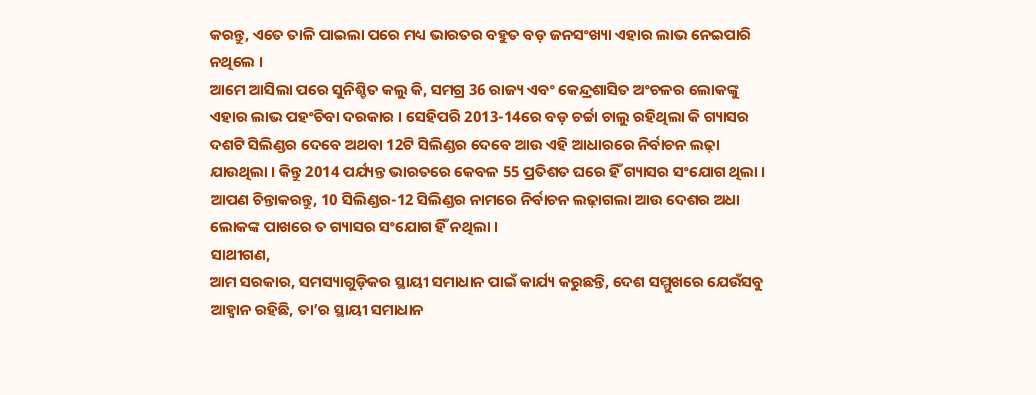କରନ୍ତୁ, ଏତେ ତାଳି ପାଇଲା ପରେ ମଧ୍ୟ ଭାରତର ବହୁତ ବଡ଼ ଜନସଂଖ୍ୟା ଏହାର ଲାଭ ନେଇପାରି ନଥିଲେ ।
ଆମେ ଆସିଲା ପରେ ସୁନିଶ୍ଚିତ କଲୁ କି, ସମଗ୍ର 36 ରାଜ୍ୟ ଏବଂ କେନ୍ଦ୍ରଶାସିତ ଅଂଚଳର ଲୋକଙ୍କୁ ଏହାର ଲାଭ ପହଂଚିବା ଦରକାର । ସେହିପରି 2013-14ରେ ବଡ଼ ଚର୍ଚ୍ଚା ଚାଲୁ ରହିଥିଲା କି ଗ୍ୟାସର ଦଶଟି ସିଲିଣ୍ଡର ଦେବେ ଅଥବା 12ଟି ସିଲିଣ୍ଡର ଦେବେ ଆଉ ଏହି ଆଧାରରେ ନିର୍ବାଚନ ଲଢ଼ା ଯାଉଥିଲା । କିନ୍ତୁ 2014 ପର୍ଯ୍ୟନ୍ତ ଭାରତରେ କେବଳ 55 ପ୍ରତିଶତ ଘରେ ହିଁ ଗ୍ୟାସର ସଂଯୋଗ ଥିଲା ।
ଆପଣ ଚିନ୍ତାକରନ୍ତୁ, 10 ସିଲିଣ୍ଡର-12 ସିଲିଣ୍ଡର ନାମରେ ନିର୍ବାଚନ ଲଢ଼ାଗଲା ଆଉ ଦେଶର ଅଧା ଲୋକଙ୍କ ପାଖରେ ତ ଗ୍ୟାସର ସଂଯୋଗ ହିଁ ନଥିଲା ।
ସାଥୀଗଣ,
ଆମ ସରକାର, ସମସ୍ୟାଗୁଡ଼ିକର ସ୍ଥାୟୀ ସମାଧାନ ପାଇଁ କାର୍ଯ୍ୟ କରୁଛନ୍ତି, ଦେଶ ସମ୍ମୁଖରେ ଯେଉଁସବୁ ଆହ୍ୱାନ ରହିଛି, ତା’ର ସ୍ଥାୟୀ ସମାଧାନ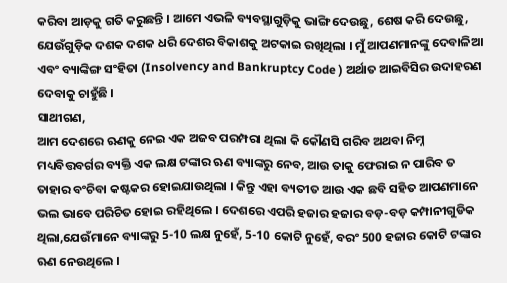କରିବା ଆଡ଼କୁ ଗତି କରୁଛନ୍ତି । ଆମେ ଏଭଳି ବ୍ୟବସ୍ଥାଗୁଡ଼ିକୁ ଭାଙ୍ଗି ଦେଉଛୁ, ଶେଷ କରି ଦେଉଛୁ, ଯେଉଁଗୁଡ଼ିକ ଦଶକ ଦଶକ ଧରି ଦେଶର ବିକାଶକୁ ଅଟକାଇ ରଖିଥିଲା । ମୁଁ ଆପଣମାନଙ୍କୁ ଦେବାଳିଆ ଏବଂ ବ୍ୟାଙ୍କିଙ୍ଗ ସଂହିତା (Insolvency and Bankruptcy Code ) ଅର୍ଥାତ ଆଇବିସିର ଉଦାହରଣ ଦେବାକୁ ଚାହୁଁଛି ।
ସାଥୀଗଣ,
ଆମ ଦେଶରେ ଋଣକୁ ନେଇ ଏକ ଅଜବ ପରମ୍ପରା ଥିଲା କି କୌଣସି ଗରିବ ଅଥବା ନିମ୍ନ ମଧ୍ୟବିତ୍ତବର୍ଗର ବ୍ୟକ୍ତି ଏକ ଲକ୍ଷ ଟଙ୍କାର ଋଣ ବ୍ୟାଙ୍କରୁ ନେବ, ଆଉ ତାକୁ ଫେରାଇ ନ ପାରିବ ତ ତାହାର ବଂଚିବା କଷ୍ଟକର ହୋଇଯାଉଥିଲା । କିନ୍ତୁ ଏହା ବ୍ୟତୀତ ଆଉ ଏକ ଛବି ସହିତ ଆପଣମାନେ ଭଲ ଭାବେ ପରିଚିତ ହୋଇ ରହିଥିଲେ । ଦେଶରେ ଏପରି ହଜାର ହଜାର ବଡ଼-ବଡ଼ କମ୍ପାନୀଗୁଡିକ ଥିଲା,ଯେଉଁମାନେ ବ୍ୟାଙ୍କରୁ 5-10 ଲକ୍ଷ ନୁହେଁ, 5-10 କୋଟି ନୁହେଁ, ବରଂ 500 ହଜାର କୋଟି ଟଙ୍କାର ଋଣ ନେଉଥିଲେ ।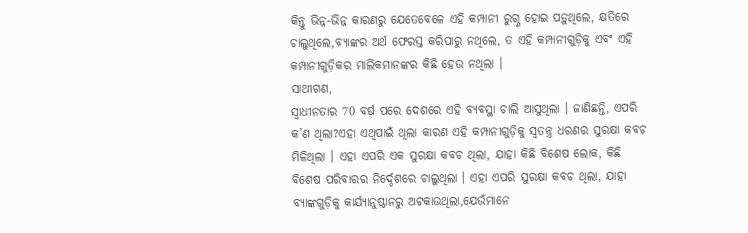କିନ୍ତୁ ଭିନ୍ନ-ଭିନ୍ନ କାରଣରୁ ଯେତେବେଳେ ଏହି କମ୍ପାନୀ ରୁଗ୍ଣ ହୋଇ ପଡ଼ୁଥିଲେ, କ୍ଷତିରେ ଚାଲୁଥିଲେ,ବ୍ୟାଙ୍କର ଅର୍ଥ ଫେରସ୍ତ କରିପାରୁ ନଥିଲେ, ତ ଏହି କମ୍ପାନୀଗୁଡ଼ିକୁ ଏବଂ ଏହି କମ୍ପାନୀଗୁଡ଼ିକର ମାଲିକମାନଙ୍କର କିଛି ହେଉ ନଥିଲା ।
ସାଥୀଗଣ,
ସ୍ୱାଧୀନତାର 70 ବର୍ଷ ପରେ ଦେଶରେ ଏହି ବ୍ୟବସ୍ଥା ଚାଲି ଆସୁଥିଲା । ଜାଣିଛନ୍ତି, ଏପରି କ’ଣ ଥିଲା?ଏହା ଏଥିପାଇଁ ଥିଲା କାରଣ ଏହି କମ୍ପାନୀଗୁଡ଼ିକୁ ସ୍ୱତନ୍ତ୍ର ଧରଣର ସୁରକ୍ଷା କବଚ ମିଳିଥିଲା । ଏହା ଏପରି ଏକ ସୁରକ୍ଷା କବଚ ଥିଲା, ଯାହା କିଛି ବିଶେଷ ଲୋକ, କିଛି ବିଶେଷ ପରିବାରର ନିର୍ଦ୍ଦେଶରେ ଚାଲୁଥିଲା । ଏହା ଏପରି ସୁରକ୍ଷା କବଚ ଥିଲା, ଯାହା ବ୍ୟାଙ୍କଗୁଡ଼ିକୁ କାର୍ଯ୍ୟାନୁଷ୍ଠାନରୁ ଅଟକାଉଥିଲା,ଯେଉଁମାନେ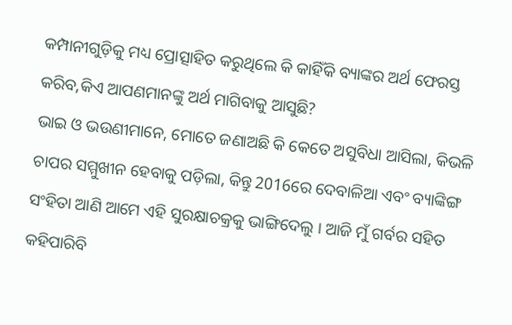କମ୍ପାନୀଗୁଡ଼ିକୁ ମଧ୍ୟ ପ୍ରୋତ୍ସାହିତ କରୁଥିଲେ କି କାହିଁକି ବ୍ୟାଙ୍କର ଅର୍ଥ ଫେରସ୍ତ କରିବ,କିଏ ଆପଣମାନଙ୍କୁ ଅର୍ଥ ମାଗିବାକୁ ଆସୁଛି?
ଭାଇ ଓ ଭଉଣୀମାନେ, ମୋତେ ଜଣାଅଛି କି କେତେ ଅସୁବିଧା ଆସିଲା, କିଭଳି ଚାପର ସମ୍ମୁଖୀନ ହେବାକୁ ପଡ଼ିଲା, କିନ୍ତୁ 2016ରେ ଦେବାଳିଆ ଏବଂ ବ୍ୟାଙ୍କିଙ୍ଗ ସଂହିତା ଆଣି ଆମେ ଏହି ସୁରକ୍ଷାଚକ୍ରକୁ ଭାଙ୍ଗିଦେଲୁ । ଆଜି ମୁଁ ଗର୍ବର ସହିତ କହିପାରିବି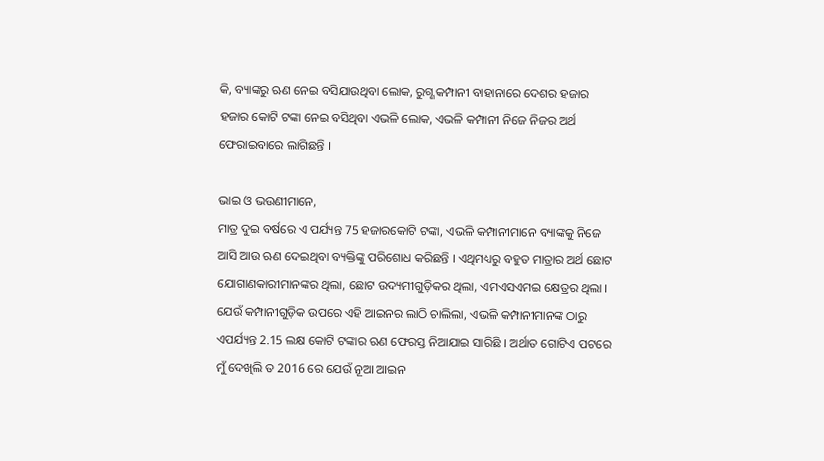କି, ବ୍ୟାଙ୍କରୁ ଋଣ ନେଇ ବସିଯାଉଥିବା ଲୋକ, ରୁଗ୍ଣ କମ୍ପାନୀ ବାହାନାରେ ଦେଶର ହଜାର ହଜାର କୋଟି ଟଙ୍କା ନେଇ ବସିଥିବା ଏଭଳି ଲୋକ, ଏଭଳି କମ୍ପାନୀ ନିଜେ ନିଜର ଅର୍ଥ ଫେରାଇବାରେ ଲାଗିଛନ୍ତି ।

ଭାଇ ଓ ଭଉଣୀମାନେ,
ମାତ୍ର ଦୁଇ ବର୍ଷରେ ଏ ପର୍ଯ୍ୟନ୍ତ 75 ହଜାରକୋଟି ଟଙ୍କା, ଏଭଳି କମ୍ପାନୀମାନେ ବ୍ୟାଙ୍କକୁ ନିଜେ ଆସି ଆଉ ଋଣ ଦେଇଥିବା ବ୍ୟକ୍ତିଙ୍କୁ ପରିଶୋଧ କରିଛନ୍ତି । ଏଥିମଧ୍ୟରୁ ବହୁତ ମାତ୍ରାର ଅର୍ଥ ଛୋଟ ଯୋଗାଣକାରୀମାନଙ୍କର ଥିଲା, ଛୋଟ ଉଦ୍ୟମୀଗୁଡ଼ିକର ଥିଲା, ଏମଏସଏମଇ କ୍ଷେତ୍ରର ଥିଲା । ଯେଉଁ କମ୍ପାନୀଗୁଡ଼ିକ ଉପରେ ଏହି ଆଇନର ଲାଠି ଚାଲିଲା, ଏଭଳି କମ୍ପାନୀମାନଙ୍କ ଠାରୁ ଏପର୍ଯ୍ୟନ୍ତ 2.15 ଲକ୍ଷ କୋଟି ଟଙ୍କାର ଋଣ ଫେରସ୍ତ ନିଆଯାଇ ସାରିଛି । ଅର୍ଥାତ ଗୋଟିଏ ପଟରେ ମୁଁ ଦେଖିଲି ତ 2016 ରେ ଯେଉଁ ନୂଆ ଆଇନ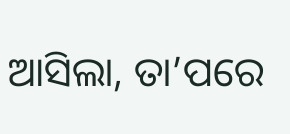ଆସିଲା, ତା’ପରେ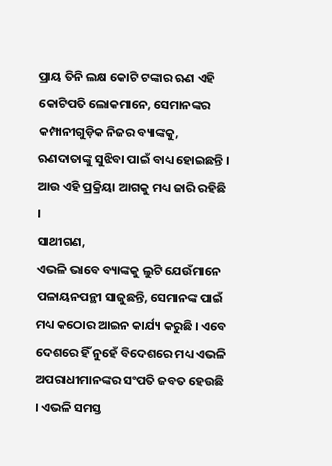ପ୍ରାୟ ତିନି ଲକ୍ଷ କୋଟି ଟଙ୍କାର ଋଣ ଏହି କୋଟିପତି ଲୋକମାନେ, ସେମାନଙ୍କର କମ୍ପାନୀଗୁଡ଼ିକ ନିଜର ବ୍ୟାଙ୍କକୁ, ଋଣଦାତାଙ୍କୁ ସୁଝିବା ପାଇଁ ବାଧ୍ୟ ହୋଇଛନ୍ତି । ଆଉ ଏହି ପ୍ରକ୍ରିୟା ଆଗକୁ ମଧ୍ୟ ଜାରି ରହିଛି ।
ସାଥୀଗଣ,
ଏଭଳି ଭାବେ ବ୍ୟାଙ୍କକୁ ଲୁଟି ଯେଉଁମାନେ ପଳାୟନପନ୍ଥୀ ସାଜୁଛନ୍ତି, ସେମାନଙ୍କ ପାଇଁ ମଧ୍ୟ କଠୋର ଆଇନ କାର୍ଯ୍ୟ କରୁଛି । ଏବେ ଦେଶରେ ହିଁ ନୁହେଁ ବିଦେଶରେ ମଧ୍ୟ ଏଭଳି ଅପରାଧୀମାନଙ୍କର ସଂପତି ଜବତ ହେଉଛି । ଏଭଳି ସମସ୍ତ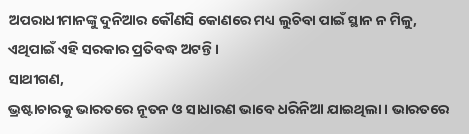ଅପରାଧୀମାନଙ୍କୁ ଦୁନିଆର କୌଣସି କୋଣରେ ମଧ୍ୟ ଲୁଚିବା ପାଇଁ ସ୍ଥାନ ନ ମିଳୁ, ଏଥିପାଇଁ ଏହି ସରକାର ପ୍ରତିବଦ୍ଧ ଅଟନ୍ତି ।
ସାଥୀଗଣ,
ଭ୍ରଷ୍ଟାଚାରକୁ ଭାରତରେ ନୂତନ ଓ ସାଧାରଣ ଭାବେ ଧରିନିଆ ଯାଇଥିଲା । ଭାରତରେ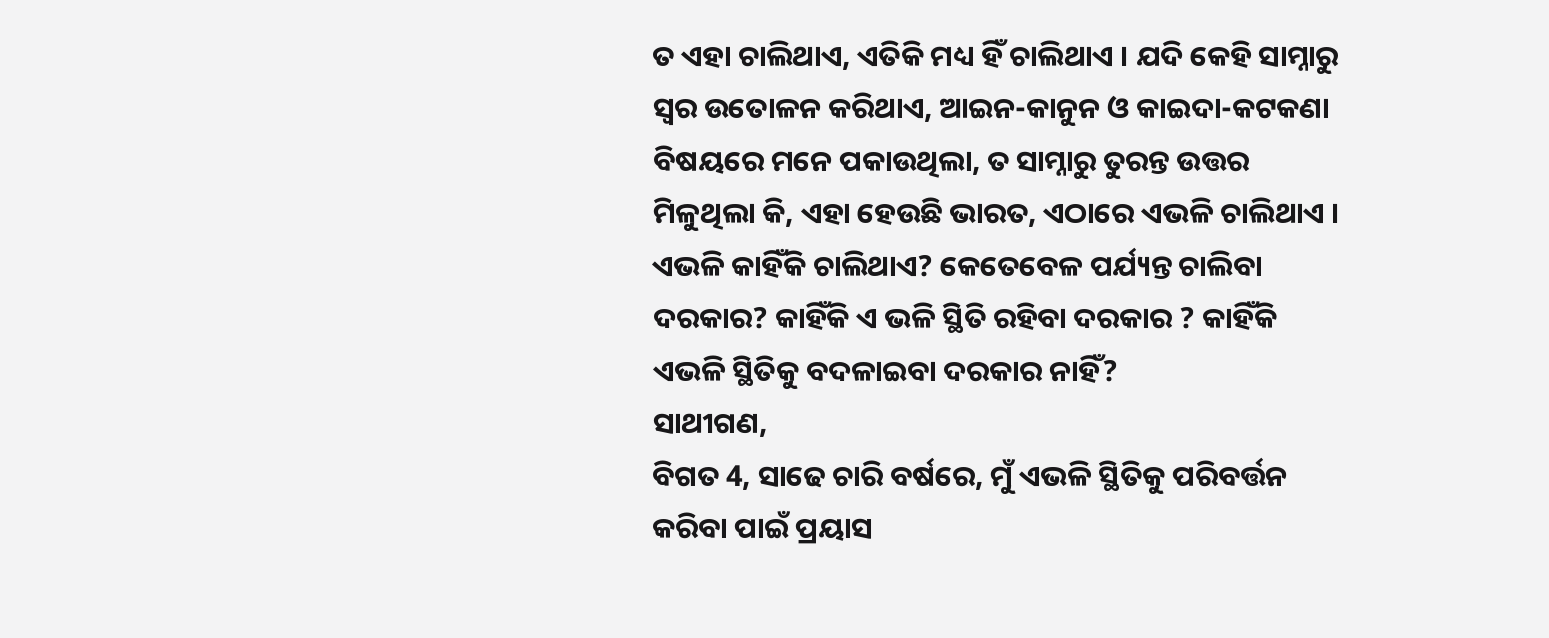ତ ଏହା ଚାଲିଥାଏ, ଏତିକି ମଧ୍ୟ ହିଁ ଚାଲିଥାଏ । ଯଦି କେହି ସାମ୍ନାରୁ ସ୍ୱର ଉତୋଳନ କରିଥାଏ, ଆଇନ-କାନୁନ ଓ କାଇଦା-କଟକଣା ବିଷୟରେ ମନେ ପକାଉଥିଲା, ତ ସାମ୍ନାରୁ ତୁରନ୍ତ ଉତ୍ତର ମିଳୁଥିଲା କି, ଏହା ହେଉଛି ଭାରତ, ଏଠାରେ ଏଭଳି ଚାଲିଥାଏ । ଏଭଳି କାହିଁକି ଚାଲିଥାଏ? କେତେବେଳ ପର୍ଯ୍ୟନ୍ତ ଚାଲିବା ଦରକାର? କାହିଁକି ଏ ଭଳି ସ୍ଥିତି ରହିବା ଦରକାର ? କାହିଁକି ଏଭଳି ସ୍ଥିତିକୁ ବଦଳାଇବା ଦରକାର ନାହିଁ?
ସାଥୀଗଣ,
ବିଗତ 4, ସାଢେ ଚାରି ବର୍ଷରେ, ମୁଁ ଏଭଳି ସ୍ଥିତିକୁ ପରିବର୍ତ୍ତନ କରିବା ପାଇଁ ପ୍ରୟାସ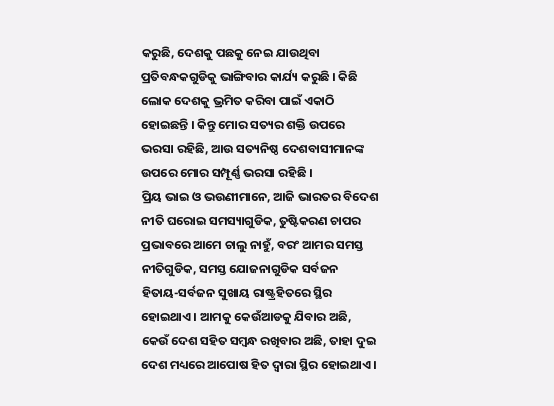କରୁଛି, ଦେଶକୁ ପଛକୁ ନେଇ ଯାଉଥିବା ପ୍ରତିବନ୍ଧକଗୁଡିକୁ ଭାଙ୍ଗିବାର କାର୍ଯ୍ୟ କରୁଛି । କିଛି ଲୋକ ଦେଶକୁ ଭ୍ରମିତ କରିବା ପାଇଁ ଏକାଠି ହୋଇଛନ୍ତି । କିନ୍ତୁ ମୋର ସତ୍ୟର ଶକ୍ତି ଉପରେ ଭରସା ରହିଛି, ଆଉ ସତ୍ୟନିଷ୍ଠ ଦେଶବାସୀମାନଙ୍କ ଉପରେ ମୋର ସମ୍ପୂର୍ଣ୍ଣ ଭରସା ରହିଛି ।
ପ୍ରିୟ ଭାଇ ଓ ଭଉଣୀମାନେ, ଆଜି ଭାରତର ବିଦେଶ ନୀତି ଘରୋଇ ସମସ୍ୟାଗୁଡିକ, ତୁଷ୍ଟିକରଣ ଚାପର ପ୍ରଭାବରେ ଆମେ ଚାଲୁ ନାହୁଁ, ବରଂ ଆମର ସମସ୍ତ ନୀତିଗୁଡିକ, ସମସ୍ତ ଯୋଜନାଗୁଡିକ ସର୍ବଜନ ହିତାୟ-ସର୍ବଜନ ସୁଖାୟ ରାଷ୍ଟ୍ରହିତରେ ସ୍ଥିର ହୋଇଥାଏ । ଆମକୁ କେଉଁଆଡକୁ ଯିବାର ଅଛି, କେଉଁ ଦେଶ ସହିତ ସମ୍ବନ୍ଧ ରଖିବାର ଅଛି, ତାହା ଦୁଇ ଦେଶ ମଧ୍ୟରେ ଆପୋଷ ହିତ ଦ୍ୱାରା ସ୍ଥିର ହୋଇଥାଏ ।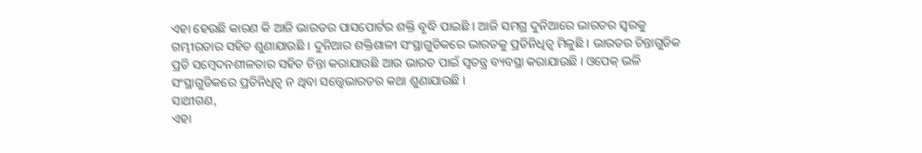ଏହା ହେଉଛି କାରଣ କି ଆଜି ଭାରତର ପାସପୋର୍ଟର ଶକ୍ତି ବୃଦ୍ଧି ପାଇଛି । ଆଜି ସମଗ୍ର ଦୁନିଆରେ ଭାରତର ସ୍ୱରକୁ ଗମ୍ଭୀରତାର ସହିତ ଶୁଣାଯାଉଛି । ଦୁନିଆର ଶକ୍ତିଶାଳୀ ସଂସ୍ଥାଗୁଡିକରେ ଭାରତକୁ ପ୍ରତିନିଧିତ୍ୱ ମିଳୁଛି । ଭାରତର ଚିନ୍ତାଗୁଡିକ ପ୍ରତି ସମ୍ବେଦନଶୀଳତାର ସହିତ ଚିନ୍ତା କରାଯାଉଛି ଆଉ ଭାରତ ପାଇଁ ସ୍ୱତନ୍ତ୍ର ବ୍ୟବସ୍ଥା କରାଯାଉଛି । ଓପେକ୍ ଭଳି ସଂସ୍ଥାଗୁଡିକରେ ପ୍ରତିନିଧିତ୍ୱ ନ ଥିବା ସତ୍ତ୍ୱେଭାରତର କଥା ଶୁଣାଯାଉଛି ।
ସାଥୀଗଣ,
ଏହା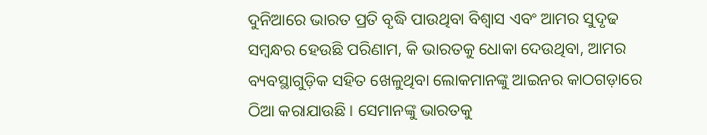ଦୁନିଆରେ ଭାରତ ପ୍ରତି ବୃଦ୍ଧି ପାଉଥିବା ବିଶ୍ୱାସ ଏବଂ ଆମର ସୁଦୃଢ ସମ୍ବନ୍ଧର ହେଉଛି ପରିଣାମ, କି ଭାରତକୁ ଧୋକା ଦେଉଥିବା, ଆମର ବ୍ୟବସ୍ଥାଗୁଡ଼ିକ ସହିତ ଖେଳୁଥିବା ଲୋକମାନଙ୍କୁ ଆଇନର କାଠଗଡ଼ାରେ ଠିଆ କରାଯାଉଛି । ସେମାନଙ୍କୁ ଭାରତକୁ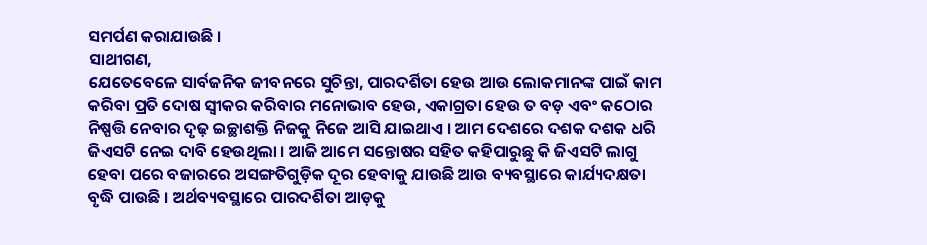ସମର୍ପଣ କରାଯାଉଛି ।
ସାଥୀଗଣ,
ଯେତେବେଳେ ସାର୍ବଜନିକ ଜୀବନରେ ସୁଚିନ୍ତା, ପାରଦର୍ଶିତା ହେଉ ଆଉ ଲୋକମାନଙ୍କ ପାଇଁ କାମ କରିବା ପ୍ରତି ଦୋଷ ସ୍ୱୀକର କରିବାର ମନୋଭାବ ହେଉ, ଏକାଗ୍ରତା ହେଉ ତ ବଡ଼ ଏବଂ କଠୋର ନିଷ୍ପତ୍ତି ନେବାର ଦୃଢ଼ ଇଚ୍ଛାଶକ୍ତି ନିଜକୁ ନିଜେ ଆସି ଯାଇଥାଏ । ଆମ ଦେଶରେ ଦଶକ ଦଶକ ଧରି ଜିଏସଟି ନେଇ ଦାବି ହେଉଥିଲା । ଆଜି ଆମେ ସନ୍ତୋଷର ସହିତ କହିପାରୁଛୁ କି ଜିଏସଟି ଲାଗୁ ହେବା ପରେ ବଜାରରେ ଅସଙ୍ଗତିଗୁଡ଼ିକ ଦୂର ହେବାକୁ ଯାଉଛି ଆଉ ବ୍ୟବସ୍ଥାରେ କାର୍ଯ୍ୟଦକ୍ଷତା ବୃଦ୍ଧି ପାଉଛି । ଅର୍ଥବ୍ୟବସ୍ଥାରେ ପାରଦର୍ଶିତା ଆଡ଼କୁ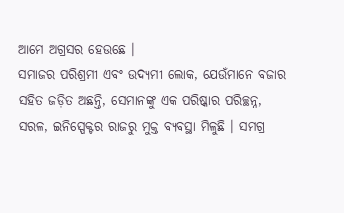ଆମେ ଅଗ୍ରସର ହେଉଛେ ।
ସମାଜର ପରିଶ୍ରମୀ ଏବଂ ଉଦ୍ୟମୀ ଲୋକ, ଯେଉଁମାନେ ବଜାର ସହିତ ଜଡ଼ିତ ଅଛନ୍ତି, ସେମାନଙ୍କୁ ଏକ ପରିଷ୍କାର ପରିଚ୍ଛନ୍ନ, ସରଳ, ଇନିସ୍ପେକ୍ଟର ରାଜରୁ ମୁକ୍ତ ବ୍ୟବସ୍ଥା ମିଳୁଛି । ସମଗ୍ର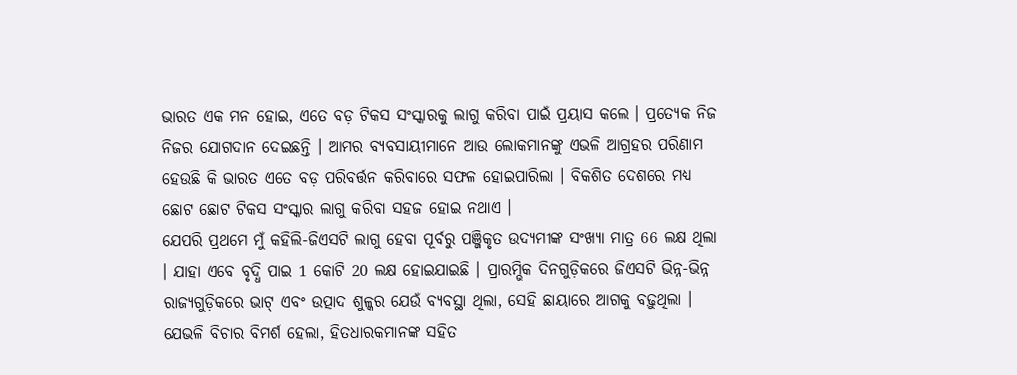ଭାରତ ଏକ ମନ ହୋଇ, ଏତେ ବଡ଼ ଟିକସ ସଂସ୍କାରକୁ ଲାଗୁ କରିବା ପାଇଁ ପ୍ରୟାସ କଲେ । ପ୍ରତ୍ୟେକ ନିଜ ନିଜର ଯୋଗଦାନ ଦେଇଛନ୍ତି । ଆମର ବ୍ୟବସାୟୀମାନେ ଆଉ ଲୋକମାନଙ୍କୁ ଏଭଳି ଆଗ୍ରହର ପରିଣାମ ହେଉଛି କି ଭାରତ ଏତେ ବଡ଼ ପରିବର୍ତ୍ତନ କରିବାରେ ସଫଳ ହୋଇପାରିଲା । ବିକଶିତ ଦେଶରେ ମଧ୍ୟ ଛୋଟ ଛୋଟ ଟିକସ ସଂସ୍କାର ଲାଗୁ କରିବା ସହଜ ହୋଇ ନଥାଏ ।
ଯେପରି ପ୍ରଥମେ ମୁଁ କହିଲି-ଜିଏସଟି ଲାଗୁ ହେବା ପୂର୍ବରୁ ପଞ୍ଜିକୃତ ଉଦ୍ୟମୀଙ୍କ ସଂଖ୍ୟା ମାତ୍ର 66 ଲକ୍ଷ ଥିଲା । ଯାହା ଏବେ ବୃଦ୍ଧି ପାଇ 1 କୋଟି 20 ଲକ୍ଷ ହୋଇଯାଇଛି । ପ୍ରାରମ୍ଭିକ ଦିନଗୁଡ଼ିକରେ ଜିଏସଟି ଭିନ୍ନ-ଭିନ୍ନ ରାଜ୍ୟଗୁଡ଼ିକରେ ଭାଟ୍ ଏବଂ ଉତ୍ପାଦ ଶୁଳ୍କର ଯେଉଁ ବ୍ୟବସ୍ଥା ଥିଲା, ସେହି ଛାୟାରେ ଆଗକୁ ବଢ଼ୁଥିଲା । ଯେଭଳି ବିଚାର ବିମର୍ଶ ହେଲା, ହିତଧାରକମାନଙ୍କ ସହିତ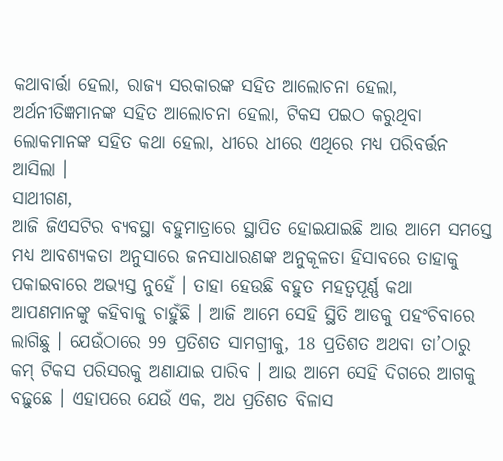କଥାବାର୍ତ୍ତା ହେଲା, ରାଜ୍ୟ ସରକାରଙ୍କ ସହିତ ଆଲୋଚନା ହେଲା, ଅର୍ଥନୀତିଜ୍ଞମାନଙ୍କ ସହିତ ଆଲୋଚନା ହେଲା, ଟିକସ ପଇଠ କରୁଥିବା ଲୋକମାନଙ୍କ ସହିତ କଥା ହେଲା, ଧୀରେ ଧୀରେ ଏଥିରେ ମଧ୍ୟ ପରିବର୍ତ୍ତନ ଆସିଲା ।
ସାଥୀଗଣ,
ଆଜି ଜିଏସଟିର ବ୍ୟବସ୍ଥା ବହୁମାତ୍ରାରେ ସ୍ଥାପିତ ହୋଇଯାଇଛି ଆଉ ଆମେ ସମସ୍ତେ ମଧ୍ୟ ଆବଶ୍ୟକତା ଅନୁସାରେ ଜନସାଧାରଣଙ୍କ ଅନୁକୂଳତା ହିସାବରେ ତାହାକୁ ପକାଇବାରେ ଅଭ୍ୟସ୍ତ ନୁହେଁ । ତାହା ହେଉଛି ବହୁତ ମହତ୍ୱପୂର୍ଣ୍ଣ କଥା ଆପଣମାନଙ୍କୁ କହିବାକୁ ଚାହୁଁଛି । ଆଜି ଆମେ ସେହି ସ୍ଥିତି ଆଡକୁ ପହଂଚିବାରେ ଲାଗିଛୁ । ଯେଉଁଠାରେ 99 ପ୍ରତିଶତ ସାମଗ୍ରୀକୁ, 18 ପ୍ରତିଶତ ଅଥବା ତା’ଠାରୁ କମ୍ ଟିକସ ପରିସରକୁ ଅଣାଯାଇ ପାରିବ । ଆଉ ଆମେ ସେହି ଦିଗରେ ଆଗକୁ ବଢ଼ୁଛେ । ଏହାପରେ ଯେଉଁ ଏକ, ଅଧ ପ୍ରତିଶତ ବିଳାସ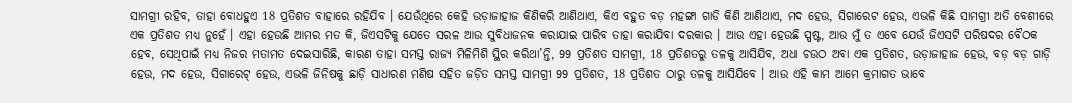ସାମଗ୍ରୀ ରହିବ, ତାହା ବୋଧହୁଏ 18 ପ୍ରତିଶତ ବାହାରେ ରହିଯିବ । ଯେଉଁଥିରେ କେହି ଉଡ଼ାଜାହାଜ କିଣିକରି ଆଣିଥାଏ, କିଏ ବହୁତ ବଡ଼ ମହଙ୍ଗା ଗାଡି କିଣି ଆଣିଥାଏ, ମଦ ହେଉ, ସିଗାରେଟ ହେଉ, ଏଭଳି କିଛି ସାମଗ୍ରୀ ଅତି ବେଶୀରେ ଏକ ପ୍ରତିଶତ ମଧ୍ୟ ନୁହେଁ । ଏହା ହେଉଛି ଆମର ମତ କି, ଜିଏସଟିକୁ ଯେତେ ସରଳ ଆଉ ସୁବିଧାଜନକ କରାଯାଇ ପାରିବ ତାହା କରାଯିବା ଦରକାର । ଆଉ ଏହା ହେଉଛି ସ୍ପଷ୍ଟ, ଆଉ ମୁଁ ତ ଏବେ ଯେଉଁ ଜିଏସଟି ପରିଷଦର ବୈଠକ ହେବ, ସେଥିପାଇଁ ମଧ୍ୟ ନିଜର ମତାମତ ଦେଇସାରିଛି, କାରଣ ତାହା ସମସ୍ତ ରାଜ୍ୟ ମିଳିମିଶି ସ୍ଥିର କରିଥା’ନ୍ତି, 99 ପ୍ରତିଶତ ସାମଗ୍ରୀ, 18 ପ୍ରତିଶତରୁ ତଳକୁ ଆସିଯିବ, ଅଧା ଚଉଠ ଅବା ଏକ ପ୍ରତିଶତ, ଉଡ଼ାଜାହାଜ ହେଉ, ବଡ଼ ବଡ଼ ଗାଡ଼ି ହେଉ, ମଦ ହେଉ, ସିଗାରେଟ୍ ହେଉ, ଏଭଳି ଜିନିଷକୁ ଛାଡ଼ି ସାଧାରଣ ମଣିଷ ସହିତ ଜଡ଼ିତ ସମସ୍ତ ସାମଗ୍ରୀ 99 ପ୍ରତିଶତ, 18 ପ୍ରତିଶତ ଠାରୁ ତଳକୁ ଆସିଯିବେ । ଆଉ ଏହି କାମ ଆମେ କ୍ରମାଗତ ଭାବେ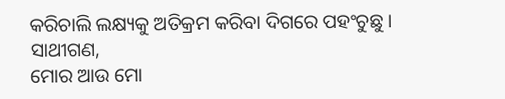କରିଚାଲି ଲକ୍ଷ୍ୟକୁ ଅତିକ୍ରମ କରିବା ଦିଗରେ ପହଂଚୁଛୁ ।
ସାଥୀଗଣ,
ମୋର ଆଉ ମୋ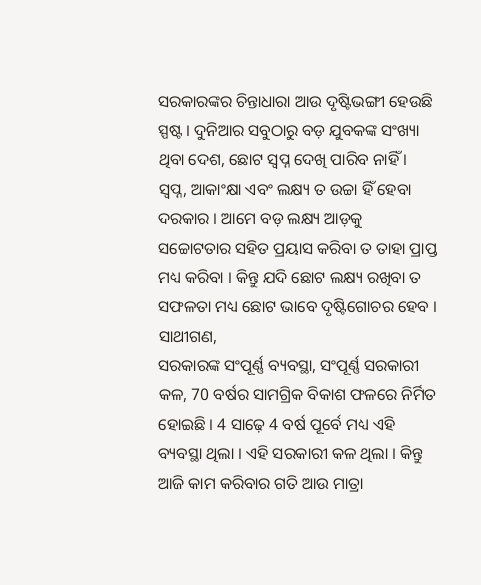ସରକାରଙ୍କର ଚିନ୍ତାଧାରା ଆଉ ଦୃଷ୍ଟିଭଙ୍ଗୀ ହେଉଛି ସ୍ପଷ୍ଟ । ଦୁନିଆର ସବୁଠାରୁ ବଡ଼ ଯୁବକଙ୍କ ସଂଖ୍ୟା ଥିବା ଦେଶ, ଛୋଟ ସ୍ୱପ୍ନ ଦେଖି ପାରିବ ନାହିଁ । ସ୍ୱପ୍ନ, ଆକାଂକ୍ଷା ଏବଂ ଲକ୍ଷ୍ୟ ତ ଉଚ୍ଚା ହିଁ ହେବା ଦରକାର । ଆମେ ବଡ଼ ଲକ୍ଷ୍ୟ ଆଡ଼କୁ ସଚ୍ଚୋଟତାର ସହିତ ପ୍ରୟାସ କରିବା ତ ତାହା ପ୍ରାପ୍ତ ମଧ୍ୟ କରିବା । କିନ୍ତୁ ଯଦି ଛୋଟ ଲକ୍ଷ୍ୟ ରଖିବା ତ ସଫଳତା ମଧ୍ୟ ଛୋଟ ଭାବେ ଦୃଷ୍ଟିଗୋଚର ହେବ ।
ସାଥୀଗଣ,
ସରକାରଙ୍କ ସଂପୂର୍ଣ୍ଣ ବ୍ୟବସ୍ଥା, ସଂପୂର୍ଣ୍ଣ ସରକାରୀ କଳ, 70 ବର୍ଷର ସାମଗ୍ରିକ ବିକାଶ ଫଳରେ ନିର୍ମିତ ହୋଇଛି । 4 ସାଢ଼େ 4 ବର୍ଷ ପୂର୍ବେ ମଧ୍ୟ ଏହି ବ୍ୟବସ୍ଥା ଥିଲା । ଏହି ସରକାରୀ କଳ ଥିଲା । କିନ୍ତୁ ଆଜି କାମ କରିବାର ଗତି ଆଉ ମାତ୍ରା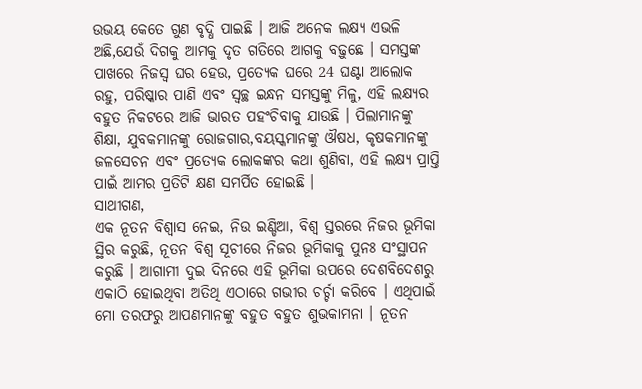ଉଭୟ କେତେ ଗୁଣ ବୃଦ୍ଧି ପାଇଛି । ଆଜି ଅନେକ ଲକ୍ଷ୍ୟ ଏଭଳି ଅଛି,ଯେଉଁ ଦିଗକୁ ଆମକୁ ଦୃତ ଗତିରେ ଆଗକୁ ବଢ଼ୁଛେ । ସମସ୍ତଙ୍କ ପାଖରେ ନିଜସ୍ୱ ଘର ହେଉ, ପ୍ରତ୍ୟେକ ଘରେ 24 ଘଣ୍ଟା ଆଲୋକ ରହୁ, ପରିଷ୍କାର ପାଣି ଏବଂ ସ୍ୱଚ୍ଛ ଇନ୍ଧନ ସମସ୍ତଙ୍କୁ ମିଳୁ, ଏହି ଲକ୍ଷ୍ୟର ବହୁତ ନିକଟରେ ଆଜି ଭାରତ ପହଂଚିବାକୁ ଯାଉଛି । ପିଲାମାନଙ୍କୁ ଶିକ୍ଷା, ଯୁବକମାନଙ୍କୁ ରୋଜଗାର,ବୟସ୍କମାନଙ୍କୁ ଔଷଧ, କୃଷକମାନଙ୍କୁ ଜଳସେଚନ ଏବଂ ପ୍ରତ୍ୟେକ ଲୋକଙ୍କର କଥା ଶୁଣିବା, ଏହି ଲକ୍ଷ୍ୟ ପ୍ରାପ୍ତି ପାଇଁ ଆମର ପ୍ରତିଟି କ୍ଷଣ ସମର୍ପିତ ହୋଇଛି ।
ସାଥୀଗଣ,
ଏକ ନୂତନ ବିଶ୍ୱାସ ନେଇ, ନିଉ ଇଣ୍ଡିଆ, ବିଶ୍ୱ ସ୍ତରରେ ନିଜର ଭୂମିକା ସ୍ଥିର କରୁଛି, ନୂତନ ବିଶ୍ୱ ସୂଚୀରେ ନିଜର ଭୂମିକାକୁ ପୁନଃ ସଂସ୍ଥାପନ କରୁଛି । ଆଗାମୀ ଦୁଇ ଦିନରେ ଏହି ଭୂମିକା ଉପରେ ଦେଶବିଦେଶରୁ ଏକାଠି ହୋଇଥିବା ଅତିଥି ଏଠାରେ ଗଭୀର ଚର୍ଚ୍ଚା କରିବେ । ଏଥିପାଇଁ ମୋ ତରଫରୁ ଆପଣମାନଙ୍କୁ ବହୁତ ବହୁତ ଶୁଭକାମନା । ନୂତନ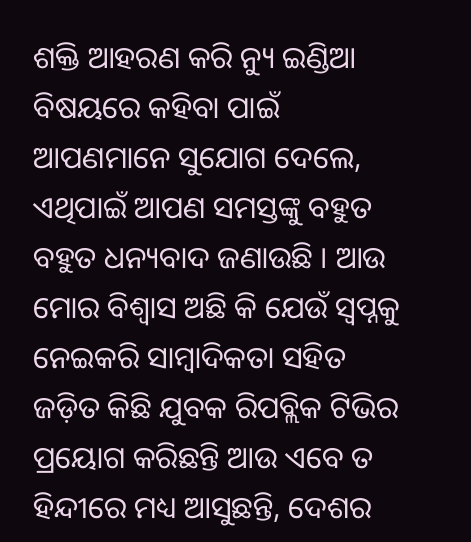ଶକ୍ତି ଆହରଣ କରି ନ୍ୟୁ ଇଣ୍ଡିଆ ବିଷୟରେ କହିବା ପାଇଁ ଆପଣମାନେ ସୁଯୋଗ ଦେଲେ, ଏଥିପାଇଁ ଆପଣ ସମସ୍ତଙ୍କୁ ବହୁତ ବହୁତ ଧନ୍ୟବାଦ ଜଣାଉଛି । ଆଉ ମୋର ବିଶ୍ୱାସ ଅଛି କି ଯେଉଁ ସ୍ୱପ୍ନକୁ ନେଇକରି ସାମ୍ବାଦିକତା ସହିତ ଜଡ଼ିତ କିଛି ଯୁବକ ରିପବ୍ଲିକ ଟିଭିର ପ୍ରୟୋଗ କରିଛନ୍ତି ଆଉ ଏବେ ତ ହିନ୍ଦୀରେ ମଧ୍ୟ ଆସୁଛନ୍ତି, ଦେଶର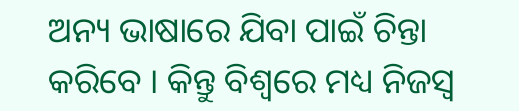ଅନ୍ୟ ଭାଷାରେ ଯିବା ପାଇଁ ଚିନ୍ତା କରିବେ । କିନ୍ତୁ ବିଶ୍ୱରେ ମଧ୍ୟ ନିଜସ୍ୱ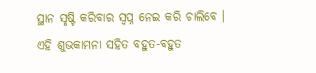ସ୍ଥାନ ସୃଷ୍ଟି କରିବାର ସ୍ୱପ୍ନ ନେଇ କରି ଚାଲିବେ । ଏହି ଶୁଭକାମନା ସହିତ ବହୁତ-ବହୁତ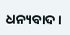ଧନ୍ୟବାଦ ।